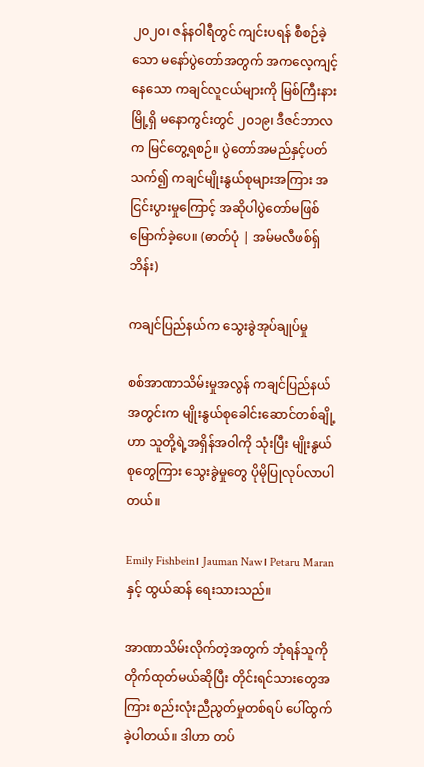၂၀၂၀၊ ဇန်နဝါရီတွင် ကျင်းပရန် စီစဉ်ခဲ့သော မနော်ပွဲတော်အတွက် အကလေ့ကျင့်နေသော ကချင်လူငယ်များကို မြစ်ကြီးနားမြို့ရှိ မနောကွင်းတွင် ၂၀၁၉၊ ဒီဇင်ဘာလက မြင်တွေ့ရစဉ်။ ပွဲတော်အမည်နှင့်ပတ်သက်၍ ကချင်မျိုးနွယ်စုများအကြား အငြင်းပွားမှုကြောင့် အဆိုပါပွဲတော်မဖြစ်မြောက်ခဲ့ပေ။ (ဓာတ်ပုံ | အမ်မလီဖစ်ရှ်ဘိန်း)

ကချင်ပြည်နယ်က သွေးခွဲအုပ်ချုပ်မှု

စစ်အာဏာသိမ်းမှုအလွန် ကချင်ပြည်နယ်အတွင်းက မျိုးနွယ်စုခေါင်းဆောင်တစ်ချို့ဟာ သူတို့ရဲ့အရှိန်အဝါကို သုံးပြီး မျိုးနွယ်စုတွေကြား သွေးခွဲမှုတွေ ပိုမိုပြုလုပ်လာပါတယ်။

Emily Fishbein၊ Jauman Naw၊ Petaru Maran နှင့် ထွယ်ဆန် ရေးသားသည်။

အာဏာသိမ်းလိုက်တဲ့အတွက် ဘုံရန်သူကို တိုက်ထုတ်မယ်ဆိုပြီး တိုင်းရင်သားတွေအကြား စည်းလုံးညီညွတ်မှုတစ်ရပ် ပေါ်ထွက်ခဲ့ပါတယ်။ ဒါဟာ တပ်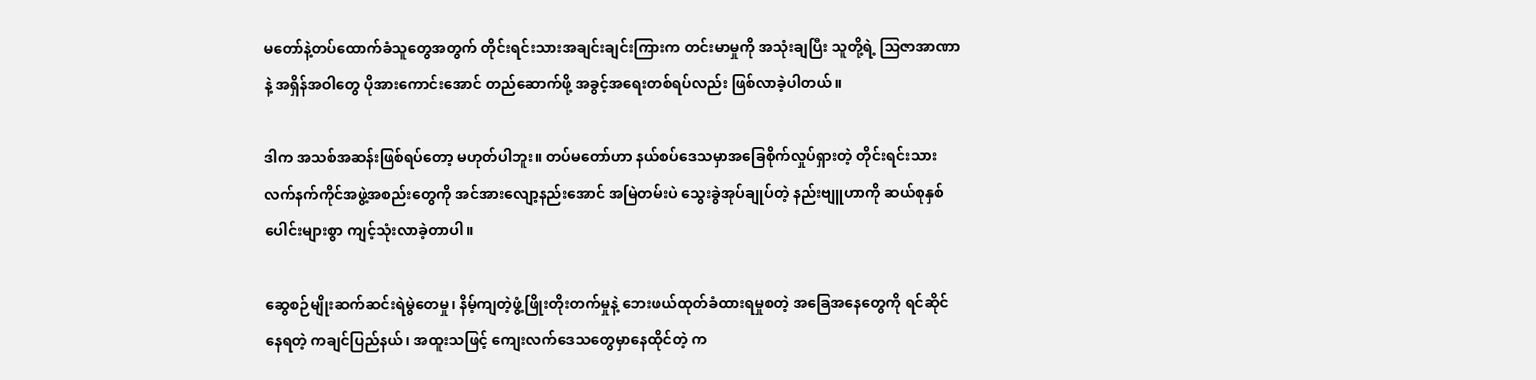မတော်နဲ့တပ်ထောက်ခံသူတွေအတွက် တိုင်းရင်းသားအချင်းချင်းကြားက တင်းမာမှုကို အသုံးချပြီး သူတို့ရဲ့ သြဇာအာဏာနဲ့ အရှိန်အဝါတွေ ပိုအားကောင်းအောင် တည်ဆောက်ဖို့ အခွင့်အရေးတစ်ရပ်လည်း ဖြစ်လာခဲ့ပါတယ်။

ဒါက အသစ်အဆန်းဖြစ်ရပ်တော့ မဟုတ်ပါဘူး။ တပ်မတော်ဟာ နယ်စပ်ဒေသမှာအခြေစိုက်လှုပ်ရှားတဲ့ တိုင်းရင်းသားလက်နက်ကိုင်အဖွဲ့အစည်းတွေကို အင်အားလျော့နည်းအောင် အမြဲတမ်းပဲ သွေးခွဲအုပ်ချုပ်တဲ့ နည်းဗျူဟာကို ဆယ်စုနှစ်ပေါင်းများစွာ ကျင့်သုံးလာခဲ့တာပါ။

ဆွေစဉ်မျိုးဆက်ဆင်းရဲမွဲတေမှု၊ နိမ့်ကျတဲ့ဖွံ့ဖြိုးတိုးတက်မှုနဲ့ ဘေးဖယ်ထုတ်ခံထားရမှုစတဲ့ အခြေအနေတွေကို ရင်ဆိုင်နေရတဲ့ ကချင်ပြည်နယ်၊ အထူးသဖြင့် ကျေးလက်ဒေသတွေမှာနေထိုင်တဲ့ က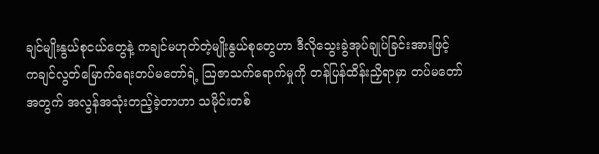ချင်မျိုးနွယ်စုငယ်တွေနဲ့ ကချင်မဟုတ်တဲ့မျိုးနွယ်စုတွေဟာ ဒီလိုသွေးခွဲအုပ်ချုပ်ခြင်းအားဖြင့် ကချင်လွတ်မြောက်ရေးတပ်မတော်ရဲ့ ဩဇာသက်ရောက်မှုကို တန်ပြန်ထိန်းညှိရာမှာ တပ်မတော်အတွက် အလွန်အသုံးတည့်ခဲ့တာဟာ သမိုင်းတစ်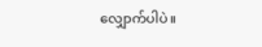လျှောက်ပါပဲ။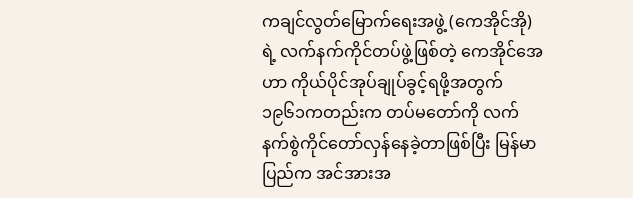ကချင်လွတ်မြောက်ရေးအဖွဲ့ (ကေအိုင်အို)ရဲ့ လက်နက်ကိုင်တပ်ဖွဲ့ဖြစ်တဲ့ ကေအိုင်အေဟာ ကိုယ်ပိုင်အုပ်ချုပ်ခွင့်ရဖို့အတွက် ၁၉၆၁ကတည်းက တပ်မတော်ကို လက်နက်စွဲကိုင်တော်လှန်နေခဲ့တာဖြစ်ပြီး မြန်မာပြည်က အင်အားအ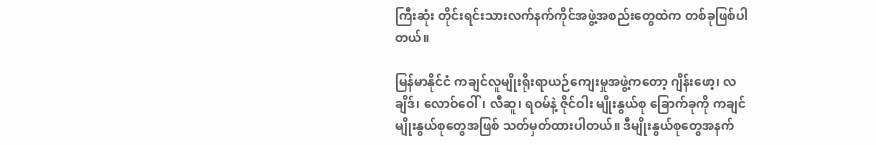ကြီးဆုံး တိုင်းရင်းသားလက်နက်ကိုင်အဖွဲ့အစည်းတွေထဲက တစ်ခုဖြစ်ပါတယ်။

မြန်မာနိုင်ငံ ကချင်လူမျိုးရိုးရာယဉ်ကျေးမှုအဖွဲ့ကတော့ ဂျိန်းဖော့၊ လချိဒ်၊ လောဝ်ဝေါ်၊ လီဆူ၊ ရဝမ်နဲ့ ဇိုင်ဝါး မျိုးနွယ်စု ခြောက်ခုကို ကချင်မျိုးနွယ်စုတွေအဖြစ် သတ်မှတ်ထားပါတယ်။ ဒီမျိုးနွယ်စုတွေအနက်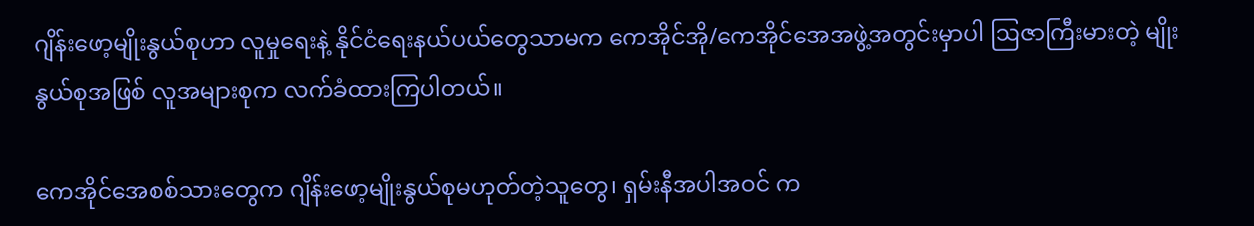ဂျိန်းဖော့မျိုးနွယ်စုဟာ လူမှုရေးနဲ့ နိုင်ငံရေးနယ်ပယ်တွေသာမက ကေအိုင်အို/ကေအိုင်အေအဖွဲ့အတွင်းမှာပါ ဩဇာကြီးမားတဲ့ မျိုးနွယ်စုအဖြစ် လူအများစုက လက်ခံထားကြပါတယ်။

ကေအိုင်အေစစ်သားတွေက ဂျိန်းဖော့မျိုးနွယ်စုမဟုတ်တဲ့သူတွေ၊ ရှမ်းနီအပါအဝင် က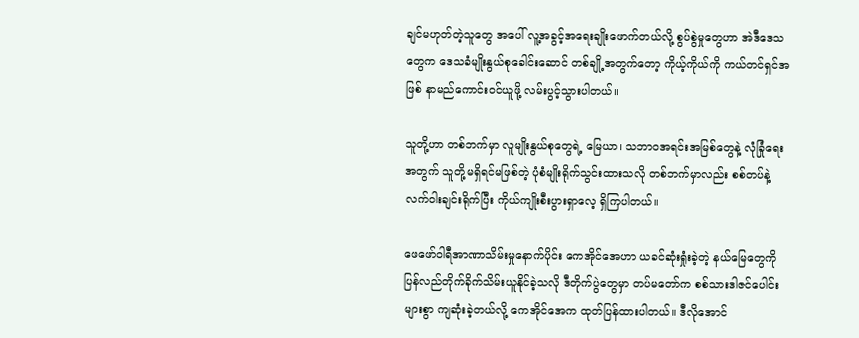ချင်မဟုတ်တဲ့သူတွေ အပေါ် လူ့အခွင့်အရေးချိုးဖောက်တယ်လို့ စွပ်စွဲမှုတွေဟာ အဲဒီဒေသတွေက ဒေသခံမျိုးနွယ်စုခေါင်းဆောင် တစ်ချို့အတွက်တော့ ကိုယ့်ကိုယ်ကို ကယ်တင်ရှင်အဖြစ် နာမည်ကောင်းဝင်ယူဖို့ လမ်းပွင့်သွားပါတယ်။

သူတို့ဟာ တစ်ဘက်မှာ လူမျိုးနွယ်စုတွေရဲ့ မြေယာ၊ သဘာဝအရင်းအမြစ်တွေနဲ့ လုံခြုံရေးအတွက် သူတို့မရှိရင်မဖြစ်တဲ့ ပုံစံမျိုးရိုက်သွင်းထားသလို တစ်ဘက်မှာလည်း စစ်တပ်နဲ့ လက်ဝါးချင်းရိုက်ပြီး ကိုယ်ကျိုးစီးပွားရှာလေ့ ရှိကြပါတယ်။

ဖေဖော်ဝါရီအာဏာသိမ်းမှုနောက်ပိုင်း ကေအိုင်အေဟာ ယခင်ဆုံးရှုံးခဲ့တဲ့ နယ်မြေတွေကို ပြန်လည်တိုက်ခိုက်သိမ်းယူနိုင်ခဲ့သလို ဒီတိုက်ပွဲတွေမှာ တပ်မတော်က စစ်သားဒါဇင်ပေါင်းများစွာ ကျဆုံးခဲ့တယ်လို့ ကေအိုင်အေက ထုတ်ပြန်ထားပါတယ်။ ဒီလိုအောင်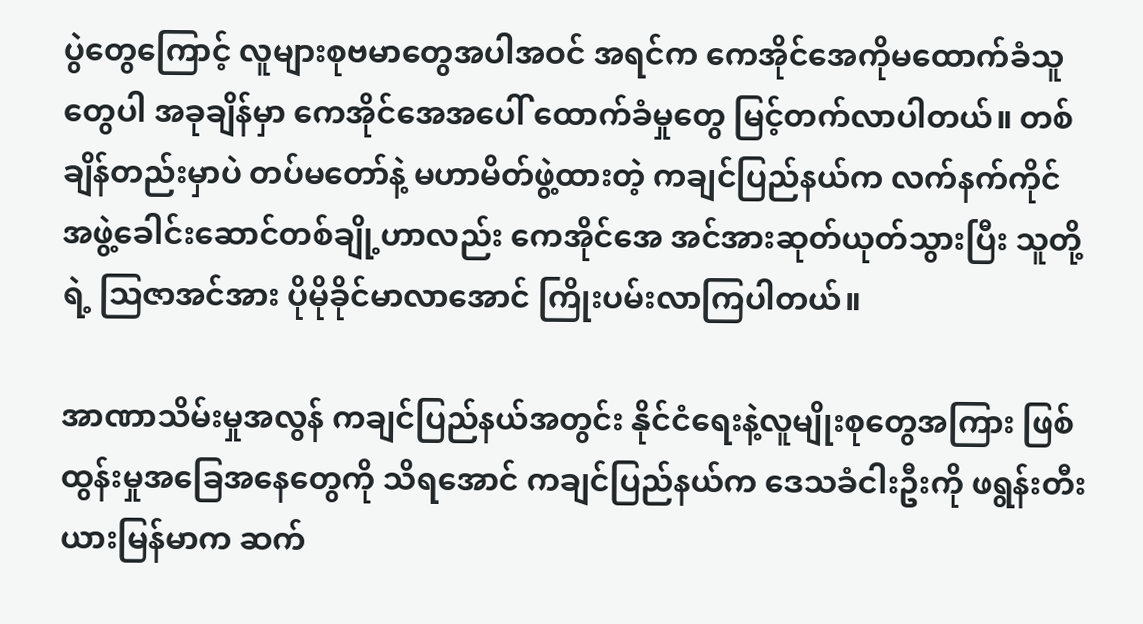ပွဲတွေကြောင့် လူများစုဗမာတွေအပါအဝင် အရင်က ကေအိုင်အေကိုမထောက်ခံသူတွေပါ အခုချိန်မှာ ကေအိုင်အေအပေါ် ထောက်ခံမှုတွေ မြင့်တက်လာပါတယ်။ တစ်ချိန်တည်းမှာပဲ တပ်မတော်နဲ့ မဟာမိတ်ဖွဲ့ထားတဲ့ ကချင်ပြည်နယ်က လက်နက်ကိုင်အဖွဲ့ခေါင်းဆောင်တစ်ချို့ဟာလည်း ကေအိုင်အေ အင်အားဆုတ်ယုတ်သွားပြီး သူတို့ရဲ့ ဩဇာအင်အား ပိုမိုခိုင်မာလာအောင် ကြိုးပမ်းလာကြပါတယ်။

အာဏာသိမ်းမှုအလွန် ကချင်ပြည်နယ်အတွင်း နိုင်ငံရေးနဲ့လူမျိုးစုတွေအကြား ဖြစ်ထွန်းမှုအခြေအနေတွေကို သိရအောင် ကချင်ပြည်နယ်က ဒေသခံငါးဦးကို ဖရွန်းတီးယားမြန်မာက ဆက်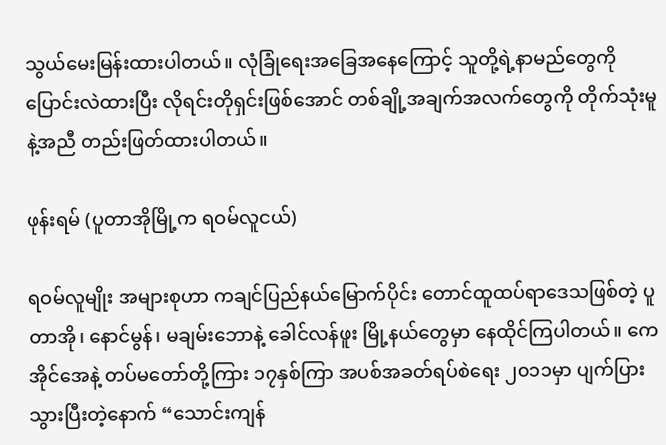သွယ်မေးမြန်းထားပါတယ်။ လုံခြုံရေးအခြေအနေကြောင့် သူတို့ရဲ့နာမည်တွေကို ပြောင်းလဲထားပြီး လိုရင်းတိုရှင်းဖြစ်အောင် တစ်ချို့အချက်အလက်တွေကို တိုက်သုံးမူနဲ့အညီ တည်းဖြတ်ထားပါတယ်။

ဖုန်းရမ် (ပူတာအိုမြို့က ရဝမ်လူငယ်)

ရဝမ်လူမျိုး အများစုဟာ ကချင်ပြည်နယ်မြောက်ပိုင်း တောင်ထူထပ်ရာဒေသဖြစ်တဲ့ ပူတာအို၊ နောင်မွန်၊ မချမ်းဘောနဲ့ ခေါင်လန်ဖူး မြို့နယ်တွေမှာ နေထိုင်ကြပါတယ်။ ကေအိုင်အေနဲ့ တပ်မတော်တို့ကြား ၁၇နှစ်ကြာ အပစ်အခတ်ရပ်စဲရေး ၂၀၁၁မှာ ပျက်ပြားသွားပြီးတဲ့နောက် “သောင်းကျန်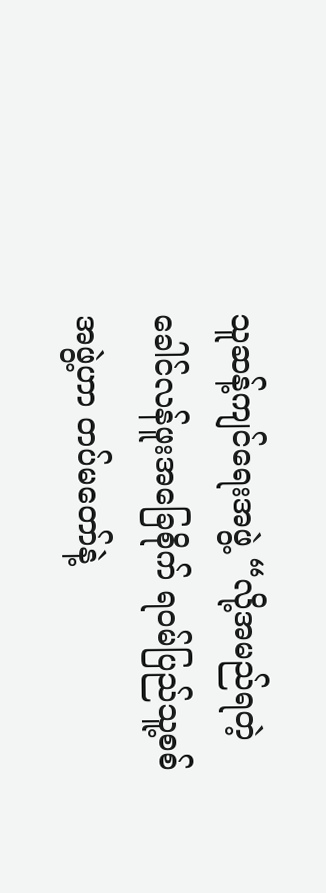သူဆန့်ကျင်ရေးအဖွဲ့ “လို့အမည်ရတဲ့ ခေါင်လန်ဖူးအခြေစိုက် ရဝမ်ပြည်သူ့စစ်အဖွဲ့ဟာ တပ်မတော်နဲ့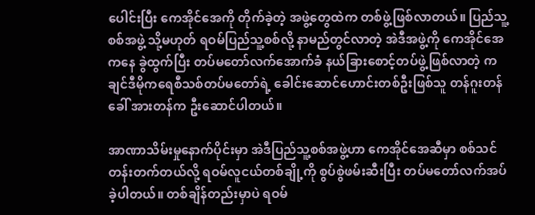ပေါင်းပြီး ကေအိုင်အေကို တိုက်ခဲ့တဲ့ အဖွဲ့တွေထဲက တစ်ဖွဲ့ဖြစ်လာတယ်။ ပြည်သူ့စစ်အဖွဲ့ သို့မဟုတ် ရဝမ်ပြည်သူ့စစ်လို့ နာမည်တွင်လာတဲ့ အဲဒီအဖွဲ့ကို ကေအိုင်အေကနေ ခွဲထွက်ပြီး တပ်မတော်လက်အောက်ခံ နယ်ခြားစောင့်တပ်ဖွဲ့ဖြစ်လာတဲ့ ကချင်ဒီမိုကရေစီသစ်တပ်မတော်ရဲ့ ခေါင်းဆောင်ဟောင်းတစ်ဦးဖြစ်သူ တန်ဂူးတန် ခေါ် အားတန်က ဦးဆောင်ပါတယ်။

အာဏာသိမ်းမှုနောက်ပိုင်းမှာ အဲဒီပြည်သူ့စစ်အဖွဲ့ဟာ ကေအိုင်အေဆီမှာ စစ်သင်တန်းတက်တယ်လို့ ရဝမ်လူငယ်တစ်ချို့ကို စွပ်စွဲဖမ်းဆီးပြီး တပ်မတော်လက်အပ်ခဲ့ပါတယ်။ တစ်ချိန်တည်းမှာပဲ ရဝမ်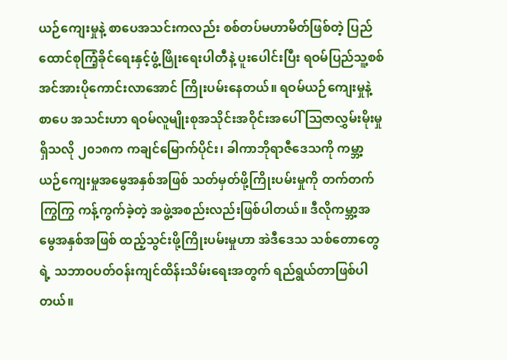ယဉ်ကျေးမှုနဲ့ စာပေအသင်းကလည်း စစ်တပ်မဟာမိတ်ဖြစ်တဲ့ ပြည်ထောင်စုကြံ့ခိုင်ရေးနှင့်ဖွံ့ဖြိုးရေးပါတီနဲ့ ပူးပေါင်းပြီး ရဝမ်ပြည်သူ့စစ် အင်အားပိုကောင်းလာအောင် ကြိုးပမ်းနေတယ်။ ရဝမ်ယဉ်ကျေးမှုနဲ့စာပေ အသင်းဟာ ရဝမ်လူမျိုးစုအသိုင်းအဝိုင်းအပေါ် သြဇာလွှမ်းမိုးမှုရှိသလို ၂၀၁၈က ကချင်မြောက်ပိုင်း၊ ခါကာဘိုရာဇီဒေသကို ကမ္ဘာ့ယဉ်ကျေးမှုအမွေအနှစ်အဖြစ် သတ်မှတ်ဖို့ကြိုးပမ်းမှုကို တက်တက်ကြွကြွ ကန့်ကွက်ခဲ့တဲ့ အဖွဲ့အစည်းလည်းဖြစ်ပါတယ်။ ဒီလိုကမ္ဘာ့အမွေအနှစ်အဖြစ် ထည့်သွင်းဖို့ကြိုးပမ်းမှုဟာ အဲဒီဒေသ သစ်တောတွေရဲ့ သဘာဝပတ်ဝန်းကျင်ထိန်းသိမ်းရေးအတွက် ရည်ရွယ်တာဖြစ်ပါတယ်။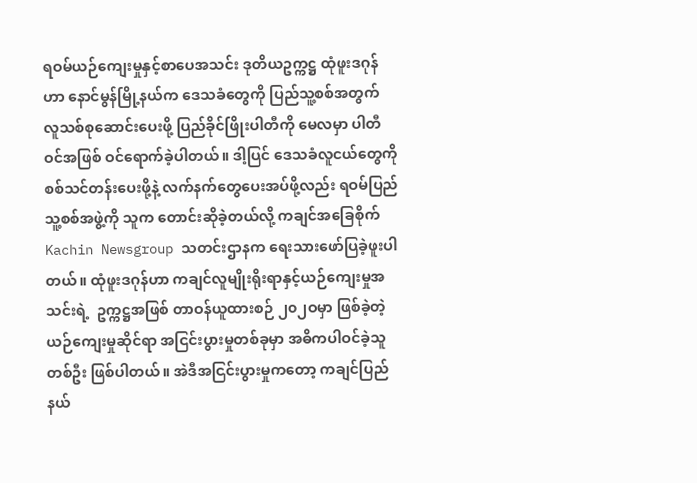ရဝမ်ယဉ်ကျေးမှုနှင့်စာပေအသင်း ဒုတိယဥက္ကဋ္ဌ ထုံဖူးဒဂုန်ဟာ နောင်မွန်မြို့နယ်က ဒေသခံတွေကို ပြည်သူ့စစ်အတွက် လူသစ်စုဆောင်းပေးဖို့ ပြည်ခိုင်ဖြိုးပါတီကို မေလမှာ ပါတီဝင်အဖြစ် ဝင်ရောက်ခဲ့ပါတယ်။ ဒါ့ပြင် ဒေသခံလူငယ်တွေကို စစ်သင်တန်းပေးဖို့နဲ့ လက်နက်တွေပေးအပ်ဖို့လည်း ရဝမ်ပြည်သူ့စစ်အဖွဲ့ကို သူက တောင်းဆိုခဲ့တယ်လို့ ကချင်အခြေစိုက် Kachin Newsgroup သတင်းဌာနက ရေးသားဖော်ပြခဲ့ဖူးပါတယ်။ ထုံဖူးဒဂုန်ဟာ ကချင်လူမျိုးရိုးရာနှင့်ယဉ်ကျေးမှုအသင်းရဲ့  ဥက္ကဋ္ဌအဖြစ် တာဝန်ယူထားစဉ် ၂၀၂ဝမှာ ဖြစ်ခဲ့တဲ့ ယဉ်ကျေးမှုဆိုင်ရာ အငြင်းပွားမှုတစ်ခုမှာ အဓိကပါဝင်ခဲ့သူတစ်ဦး ဖြစ်ပါတယ်။ အဲဒီအငြင်းပွားမှုကတော့ ကချင်ပြည်နယ်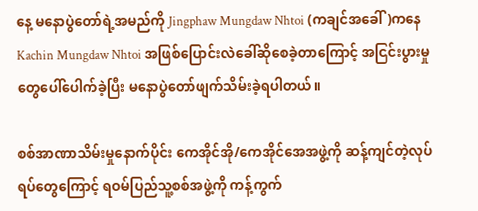နေ့ မနောပွဲတော်ရဲ့အမည်ကို Jingphaw Mungdaw Nhtoi (ကချင်အခေါ်)ကနေ Kachin Mungdaw Nhtoi အဖြစ်ပြောင်းလဲခေါ်ဆိုစေခဲ့တာကြောင့် အငြင်းပွားမှုတွေပေါ်ပေါက်ခဲ့ပြီး မနောပွဲတော်ဖျက်သိမ်းခဲ့ရပါတယ်။

စစ်အာဏာသိမ်းမှုနောက်ပိုင်း ကေအိုင်အို/ကေအိုင်အေအဖွဲ့ကို ဆန့်ကျင်တဲ့လုပ်ရပ်တွေကြောင့် ရဝမ်ပြည်သူ့စစ်အဖွဲ့ကို ကန့်ကွက်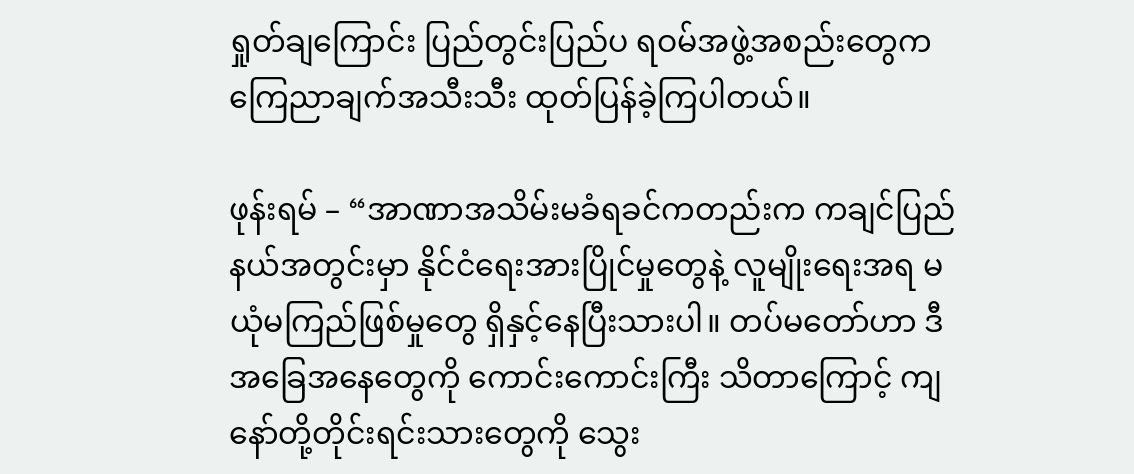ရှုတ်ချကြောင်း ပြည်တွင်းပြည်ပ ရဝမ်အဖွဲ့အစည်းတွေက ကြေညာချက်အသီးသီး ထုတ်ပြန်ခဲ့ကြပါတယ်။

ဖုန်းရမ် – “အာဏာအသိမ်းမခံရခင်ကတည်းက ကချင်ပြည်နယ်အတွင်းမှာ နိုင်ငံရေးအားပြိုင်မှုတွေနဲ့ လူမျိုးရေးအရ မယုံမကြည်ဖြစ်မှုတွေ ရှိနှင့်နေပြီးသားပါ။ တပ်မတော်ဟာ ဒီအခြေအနေတွေကို ကောင်းကောင်းကြီး သိတာကြောင့် ကျနော်တို့တိုင်းရင်းသားတွေကို သွေး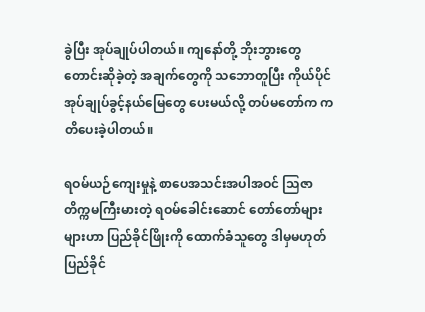ခွဲပြီး အုပ်ချုပ်ပါတယ်။ ကျနော်တို့ ဘိုးဘွားတွေတောင်းဆိုခဲ့တဲ့ အချက်တွေကို သဘောတူပြီး ကိုယ်ပိုင်အုပ်ချုပ်ခွင့်နယ်မြေတွေ ပေးမယ်လို့ တပ်မတော်က ကတိပေးခဲ့ပါတယ်။

ရဝမ်ယဉ်ကျေးမှုနဲ့ စာပေအသင်းအပါအဝင် သြဇာတိက္ကမကြီးမားတဲ့ ရဝမ်ခေါင်းဆောင် တော်တော်များများဟာ ပြည်ခိုင်ဖြိုးကို ထောက်ခံသူတွေ ဒါမှမဟုတ် ပြည်ခိုင်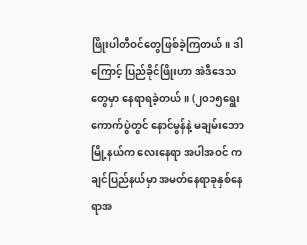ဖြိုးပါတီဝင်တွေဖြစ်ခဲ့ကြတယ်။ ဒါကြောင့် ပြည်ခိုင်ဖြိုးဟာ အဲဒီဒေသတွေမှာ နေရာရခဲ့တယ်။ (၂၀၁၅ရွေးကောက်ပွဲတွင် နောင်မွန်နဲ့ မချမ်းဘောမြို့နယ်က လေးနေရာ အပါအဝင် ကချင်ပြည်နယ်မှာ အမတ်နေရာခုနှစ်နေရာအ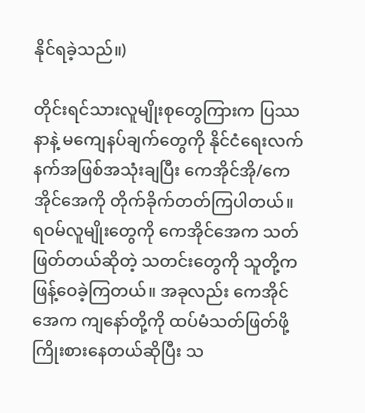နိုင်ရခဲ့သည်။)

တိုင်းရင်သားလူမျိုးစုတွေကြားက ပြဿနာနဲ့ မကျေနပ်ချက်တွေကို နိုင်ငံရေးလက်နက်အဖြစ်အသုံးချပြီး ကေအိုင်အို/ကေအိုင်အေကို တိုက်ခိုက်တတ်ကြပါတယ်။ ရဝမ်လူမျိုးတွေကို ကေအိုင်အေက သတ်ဖြတ်တယ်ဆိုတဲ့ သတင်းတွေကို သူတို့က ဖြန့်ဝေခဲ့ကြတယ်။ အခုလည်း ကေအိုင်အေက ကျနော်တို့ကို ထပ်မံသတ်ဖြတ်ဖို့ကြိုးစားနေတယ်ဆိုပြီး သ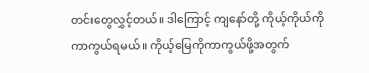တင်းတွေလွှင့်တယ်။ ဒါကြောင့် ကျနော်တို့ ကိုယ့်ကိုယ်ကို ကာကွယ်ရမယ်။ ကိုယ့်မြေကိုကာကွယ်ဖို့အတွက်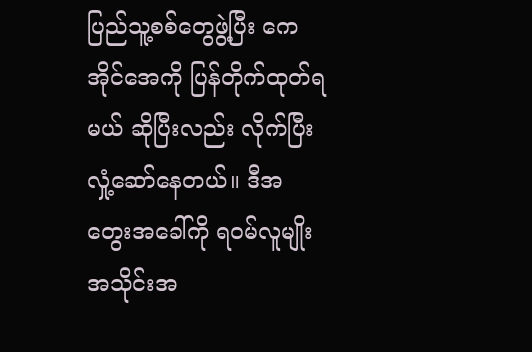ပြည်သူ့စစ်တွေဖွဲ့ပြီး ကေအိုင်အေကို ပြန်တိုက်ထုတ်ရမယ် ဆိုပြီးလည်း လိုက်ပြီးလှုံ့ဆော်နေတယ်။ ဒီအတွေးအခေါ်ကို ရဝမ်လူမျိုးအသိုင်းအ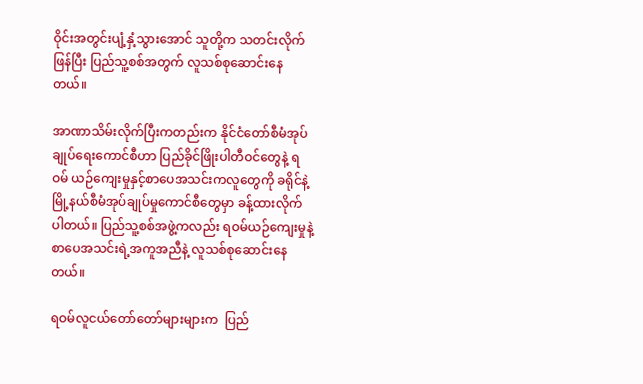ဝိုင်းအတွင်းပျံ့နှံ့သွားအောင် သူတို့က သတင်းလိုက်ဖြန်ပြီး ပြည်သူ့စစ်အတွက် လူသစ်စုဆောင်းနေတယ်။

အာဏာသိမ်းလိုက်ပြီးကတည်းက နိုင်ငံတော်စီမံအုပ်ချုပ်ရေးကောင်စီဟာ ပြည်ခိုင်ဖြိုးပါတီဝင်တွေနဲ့ ရဝမ် ယဉ်ကျေးမှုနှင့်စာပေအသင်းကလူတွေကို ခရိုင်နဲ့ မြို့နယ်စီမံအုပ်ချုပ်မှုကောင်စီတွေမှာ ခန့်ထားလိုက်ပါတယ်။ ပြည်သူ့စစ်အဖွဲ့ကလည်း ရဝမ်ယဉ်ကျေးမှုနဲ့စာပေအသင်းရဲ့အကူအညီနဲ့ လူသစ်စုဆောင်းနေတယ်။

ရဝမ်လူငယ်တော်တော်များများက  ပြည်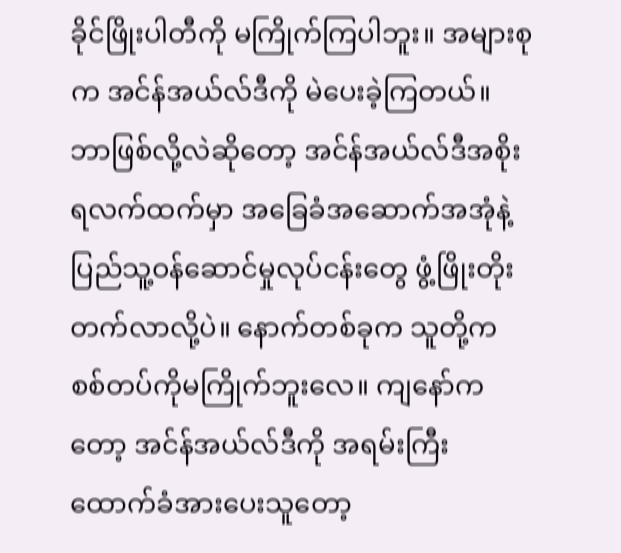ခိုင်ဖြိုးပါတီကို မကြိုက်ကြပါဘူး။ အများစုက အင်န်အယ်လ်ဒီကို မဲပေးခဲ့ကြတယ်။ ဘာဖြစ်လို့လဲဆိုတော့ အင်န်အယ်လ်ဒီအစိုးရလက်ထက်မှာ အခြေခံအဆောက်အအုံနဲ့ ပြည်သူ့ဝန်ဆောင်မှုလုပ်ငန်းတွေ ဖွံ့ဖြိုးတိုးတက်လာလို့ပဲ။ နောက်တစ်ခုက သူတို့က စစ်တပ်ကိုမကြိုက်ဘူးလေ။ ကျနော်ကတော့ အင်န်အယ်လ်ဒီကို အရမ်းကြီးထောက်ခံအားပေးသူတော့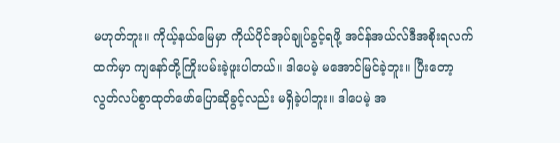မဟုတ်ဘူး။ ကိုယ့်နယ်မြေမှာ ကိုယ်ပိုင်အုပ်ချုပ်ခွင့်ရဖို့ အင်န်အယ်လ်ဒီအစိုးရလက်ထက်မှာ ကျနော်တို့ကြိုးပမ်းခဲ့ဖူးပါတယ်။ ဒါပေမဲ့ မအောင်မြင်ခဲ့ဘူး။ ပြီးတော့ လွတ်လပ်စွာထုတ်ဖော်ပြောဆိုခွင့်လည်း မရှိခဲ့ပါဘူး။ ဒါပေမဲ့ အ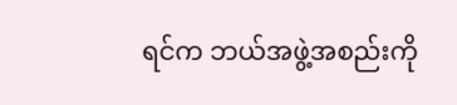ရင်က ဘယ်အဖွဲ့အစည်းကို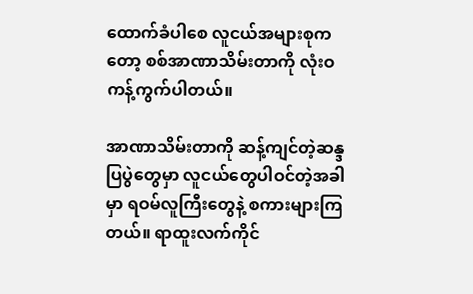ထောက်ခံပါစေ လူငယ်အများစုကတော့ စစ်အာဏာသိမ်းတာကို လုံးဝကန့်ကွက်ပါတယ်။

အာဏာသိမ်းတာကို ဆန့်ကျင်တဲ့ဆန္ဒပြပွဲတွေမှာ လူငယ်တွေပါဝင်တဲ့အခါမှာ ရဝမ်လူကြီးတွေနဲ့ စကားများကြတယ်။ ရာထူးလက်ကိုင်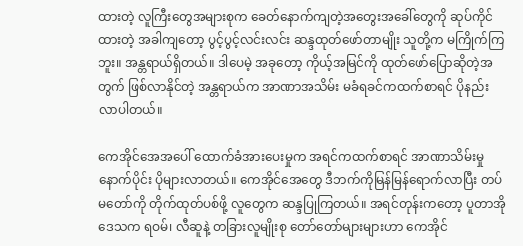ထားတဲ့ လူကြီးတွေအများစုက ခေတ်နောက်ကျတဲ့အတွေးအခေါ်တွေကို ဆုပ်ကိုင်ထားတဲ့ အခါကျတော့ ပွင့်ပွင့်လင်းလင်း ဆန္ဒထုတ်ဖော်တာမျိုး သူတို့က မကြိုက်ကြဘူး။ အန္တရာယ်ရှိတယ်။ ဒါပေမဲ့ အခုတော့ ကိုယ့်အမြင်ကို ထုတ်ဖော်ပြောဆိုတဲ့အတွက် ဖြစ်လာနိုင်တဲ့ အန္တရာယ်က အာဏာအသိမ်း မခံရခင်ကထက်စာရင် ပိုနည်းလာပါတယ်။

ကေအိုင်အေအပေါ် ထောက်ခံအားပေးမှုက အရင်ကထက်စာရင် အာဏာသိမ်းမှုနောက်ပိုင်း ပိုများလာတယ်။ ကေအိုင်အေတွေ ဒီဘက်ကိုမြန်မြန်ရောက်လာပြီး တပ်မတော်ကို တိုက်ထုတ်ပစ်ဖို့ လူတွေက ဆန္ဒပြုကြတယ်။ အရင်တုန်းကတော့ ပူတာအိုဒေသက ရဝမ်၊ လီဆူနဲ့ တခြားလူမျိုးစု တော်တော်များများဟာ ကေအိုင်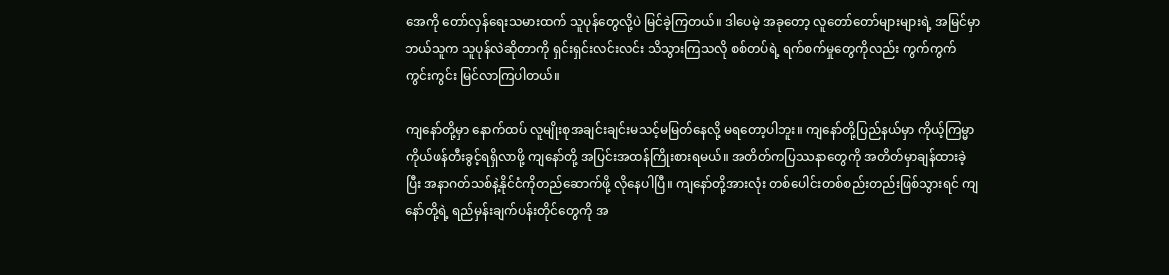အေကို တော်လှန်ရေးသမားထက် သူပုန်တွေလို့ပဲ မြင်ခဲ့ကြတယ်။ ဒါပေမဲ့ အခုတော့ လူတော်တော်များများရဲ့ အမြင်မှာ ဘယ်သူက သူပုန်လဲဆိုတာကို ရှင်းရှင်းလင်းလင်း သိသွားကြသလို စစ်တပ်ရဲ့ ရက်စက်မှုတွေကိုလည်း ကွက်ကွက်ကွင်းကွင်း မြင်လာကြပါတယ်။

ကျနော်တို့မှာ နောက်ထပ် လူမျိုးစုအချင်းချင်းမသင့်မမြတ်နေလို့ မရတော့ပါဘူး။ ကျနော်တို့ပြည်နယ်မှာ ကိုယ့်ကြမ္မာကိုယ်ဖန်တီးခွင့်ရရှိလာဖို့ ကျနော်တို့ အပြင်းအထန်ကြိုးစားရမယ်။ အတိတ်ကပြဿနာတွေကို အတိတ်မှာချန်ထားခဲ့ပြီး အနာဂတ်သစ်နဲ့နိုင်ငံကိုတည်ဆောက်ဖို့ လိုနေပါပြီ။ ကျနော်တို့အားလုံး တစ်ပေါင်းတစ်စည်းတည်းဖြစ်သွားရင် ကျနော်တို့ရဲ့ ရည်မှန်းချက်ပန်းတိုင်တွေကို အ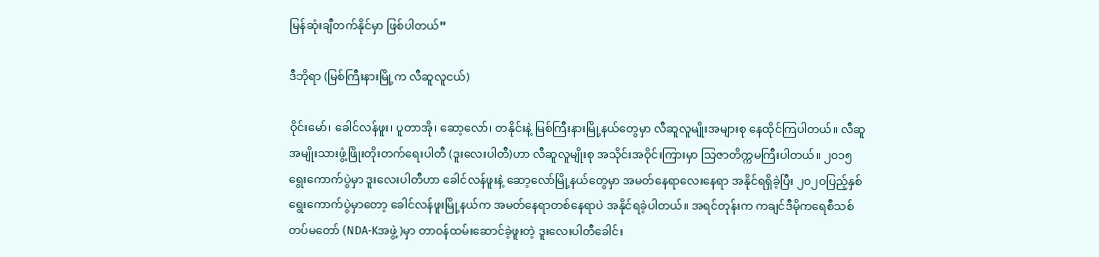မြန်ဆုံးချီတက်နိုင်မှာ ဖြစ်ပါတယ်”

ဒီဘိုရာ (မြစ်ကြီးနားမြို့က လီဆူလူငယ်)

ဝိုင်းမော်၊ ခေါင်လန်ဖူး၊ ပူတာအို၊ ဆော့လော်၊ တနိုင်းနဲ့ မြစ်ကြီးနားမြို့နယ်တွေမှာ လီဆူလူမျိုးအများစု နေထိုင်ကြပါတယ်။ လီဆူအမျိုးသားဖွံ့ဖြိုးတိုးတက်ရေးပါတီ (ဒူးလေးပါတီ)ဟာ လီဆူလူမျိုးစု အသိုင်းအဝိုင်းကြားမှာ သြဇာတိက္ကမကြီးပါတယ်။ ၂၀၁၅ရွေးကောက်ပွဲမှာ ဒူးလေးပါတီဟာ ခေါင်လန်ဖူးနဲ့ ဆော့လော်မြို့နယ်တွေမှာ အမတ်နေရာလေးနေရာ အနိုင်ရရှိခဲ့ပြီး ၂၀၂ဝပြည့်နှစ်ရွေးကောက်ပွဲမှာတော့ ခေါင်လန်ဖူးမြို့နယ်က အမတ်နေရာတစ်နေရာပဲ အနိုင်ရခဲ့ပါတယ်။ အရင်တုန်းက ကချင်ဒီမိုကရေစီသစ် တပ်မတော် (NDA-Kအဖွဲ့)မှာ တာဝန်ထမ်းဆောင်ခဲ့ဖူးတဲ့ ဒူးလေးပါတီခေါင်း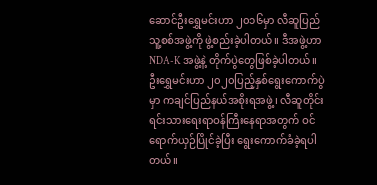ဆောင်ဦးရွှေမင်းဟာ ၂၀၁၆မှာ လီဆူပြည်သူ့စစ်အဖွဲ့ကို ဖွဲ့စည်းခဲ့ပါတယ်။ ဒီအဖွဲ့ဟာ NDA-K အဖွဲ့နဲ့ တိုက်ပွဲတွေဖြစ်ခဲ့ပါတယ်။ ဦးရွှေမင်းဟာ ၂၀၂၀ပြည့်နှစ်ရွေးကောက်ပွဲမှာ ကချင်ပြည်နယ်အစိုးရအဖွဲ့၊ လီဆူတိုင်းရင်းသားရေးရာဝန်ကြီးနေရာအတွက် ဝင်ရောက်ယှဉ်ပြိုင်ခဲ့ပြီး ရွေးကောက်ခံခဲ့ရပါတယ်။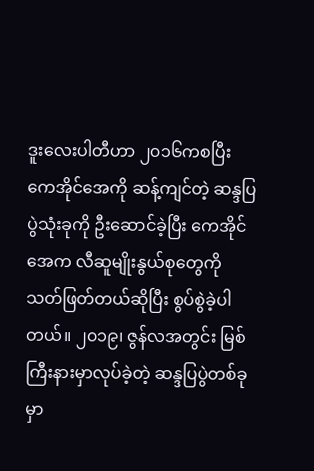ဒူးလေးပါတီဟာ ၂၀၁၆ကစပြီး ကေအိုင်အေကို ဆန့်ကျင်တဲ့ ဆန္ဒပြပွဲသုံးခုကို ဦးဆောင်ခဲ့ပြီး ကေအိုင်အေက လီဆူမျိုးနွယ်စုတွေကို သတ်ဖြတ်တယ်ဆိုပြီး စွပ်စွဲခဲ့ပါတယ်။ ၂၀၁၉၊ ဇွန်လအတွင်း မြစ်ကြီးနားမှာလုပ်ခဲ့တဲ့ ဆန္ဒပြပွဲတစ်ခုမှာ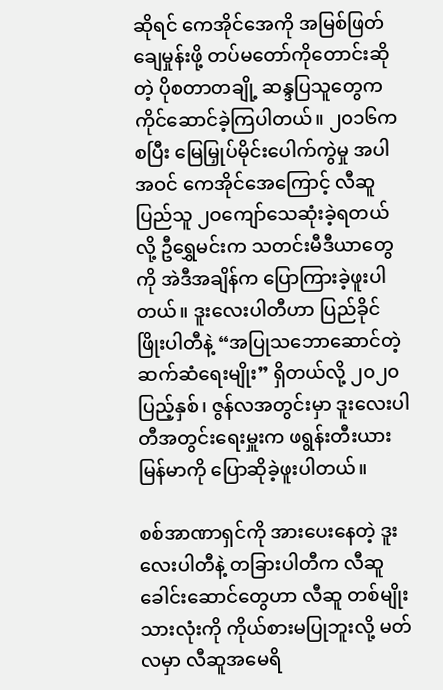ဆိုရင် ကေအိုင်အေကို အမြစ်ဖြတ်ချေမှုန်းဖို့ တပ်မတော်ကိုတောင်းဆိုတဲ့ ပိုစတာတချို့ ဆန္ဒပြသူတွေက ကိုင်ဆောင်ခဲ့ကြပါတယ်။ ၂၀၁၆ကစပြီး မြေမြှုပ်မိုင်းပေါက်ကွဲမှု အပါအဝင် ကေအိုင်အေကြောင့် လီဆူပြည်သူ ၂ဝကျော်သေဆုံးခဲ့ရတယ်လို့ ဦရွှေမင်းက သတင်းမီဒီယာတွေကို အဲဒီအချိန်က ပြောကြားခဲ့ဖူးပါတယ်။ ဒူးလေးပါတီဟာ ပြည်ခိုင်ဖြိုးပါတီနဲ့ “အပြုသဘောဆောင်တဲ့ ဆက်ဆံရေးမျိုး” ရှိတယ်လို့ ၂၀၂၀ပြည့်နှစ်၊ ဇွန်လအတွင်းမှာ ဒူးလေးပါတီအတွင်းရေးမှူးက ဖရွန်းတီးယားမြန်မာကို ပြောဆိုခဲ့ဖူးပါတယ်။

စစ်အာဏာရှင်ကို အားပေးနေတဲ့ ဒူးလေးပါတီနဲ့ တခြားပါတီက လီဆူခေါင်းဆောင်တွေဟာ လီဆူ တစ်မျိုးသားလုံးကို ကိုယ်စားမပြုဘူးလို့ မတ်လမှာ လီဆူအမေရိ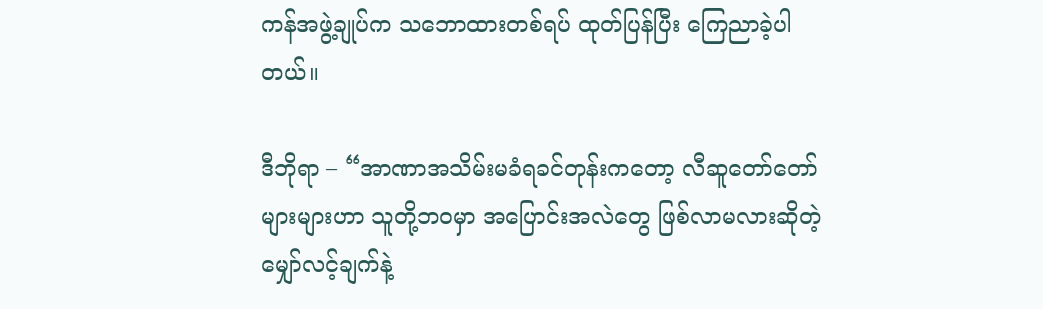ကန်အဖွဲ့ချုပ်က သဘောထားတစ်ရပ် ထုတ်ပြန်ပြီး ကြေညာခဲ့ပါတယ်။

ဒီဘိုရာ – “အာဏာအသိမ်းမခံရခင်တုန်းကတော့ လီဆူတော်တော်များများဟာ သူတို့ဘဝမှာ အပြောင်းအလဲတွေ ဖြစ်လာမလားဆိုတဲ့ မျှော်လင့်ချက်နဲ့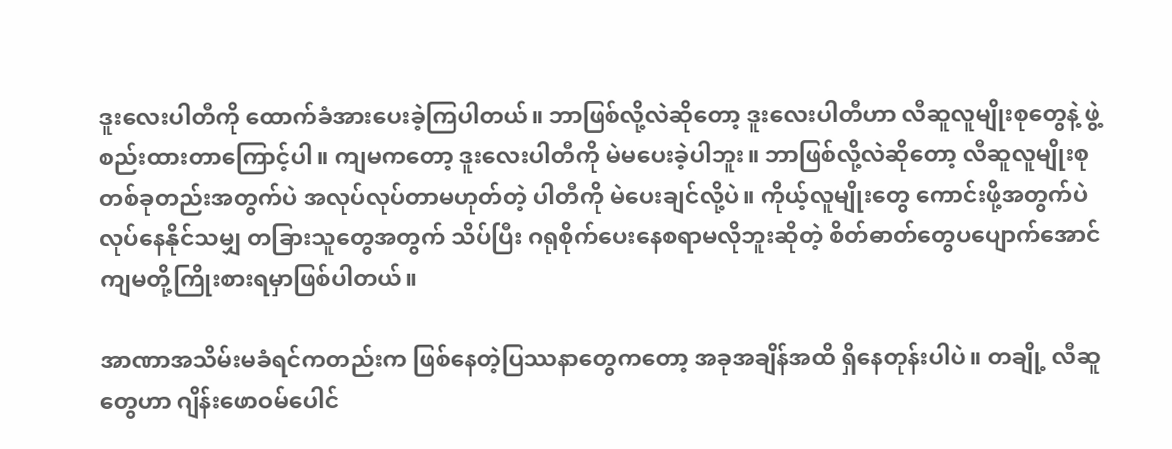ဒူးလေးပါတီကို ထောက်ခံအားပေးခဲ့ကြပါတယ်။ ဘာဖြစ်လို့လဲဆိုတော့ ဒူးလေးပါတီဟာ လီဆူလူမျိုးစုတွေနဲ့ ဖွဲ့စည်းထားတာကြောင့်ပါ။ ကျမကတော့ ဒူးလေးပါတီကို မဲမပေးခဲ့ပါဘူး။ ဘာဖြစ်လို့လဲဆိုတော့ လီဆူလူမျိုးစုတစ်ခုတည်းအတွက်ပဲ အလုပ်လုပ်တာမဟုတ်တဲ့ ပါတီကို မဲပေးချင်လို့ပဲ။ ကိုယ့်လူမျိုးတွေ ကောင်းဖို့အတွက်ပဲ လုပ်နေနိုင်သမျှ တခြားသူတွေအတွက် သိပ်ပြီး ဂရုစိုက်ပေးနေစရာမလိုဘူးဆိုတဲ့ စိတ်ဓာတ်တွေပပျောက်အောင် ကျမတို့ကြိုးစားရမှာဖြစ်ပါတယ်။

အာဏာအသိမ်းမခံရင်ကတည်းက ဖြစ်နေတဲ့ပြဿနာတွေကတော့ အခုအချိန်အထိ ရှိနေတုန်းပါပဲ။ တချို့ လီဆူတွေဟာ ဂျိန်းဖောဝမ်ပေါင်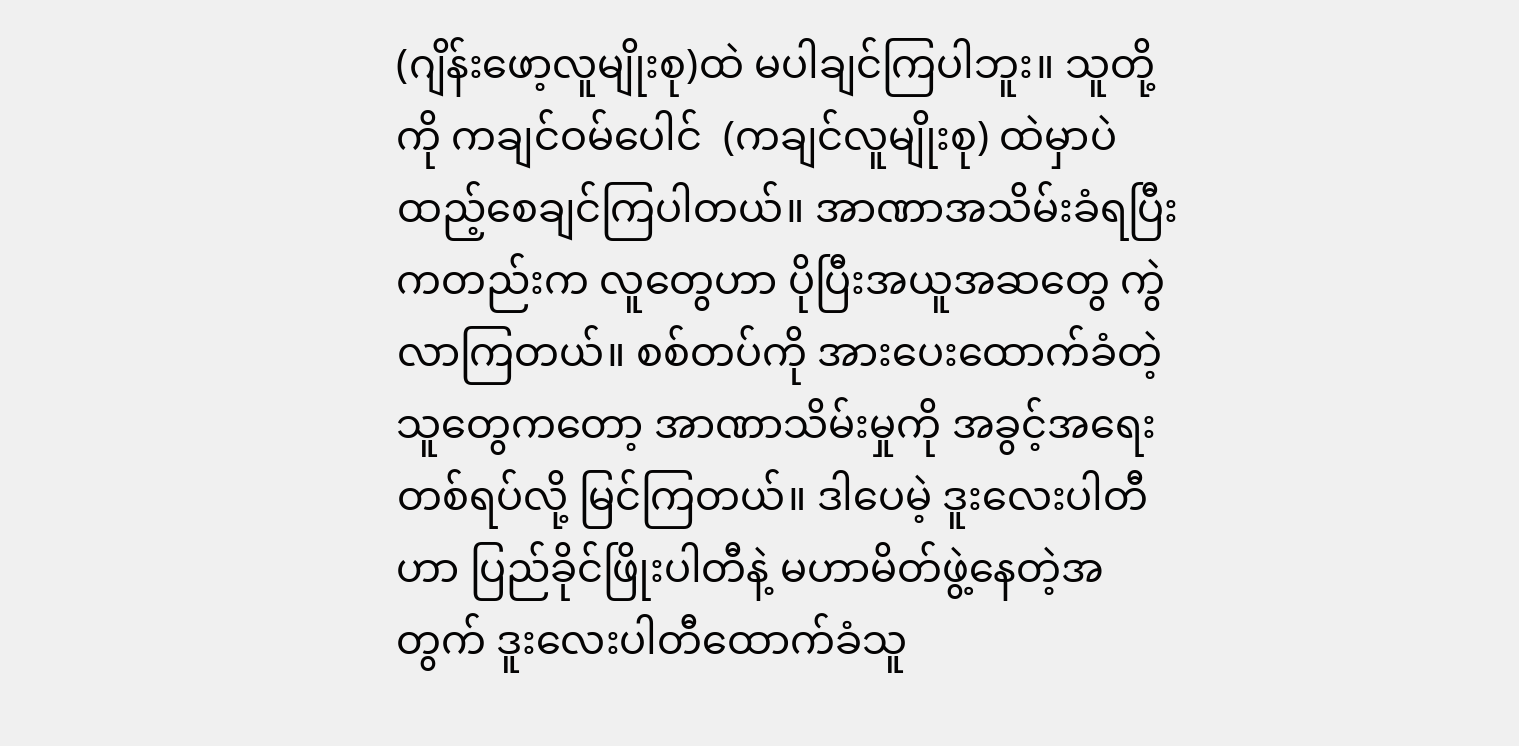(ဂျိန်းဖော့လူမျိုးစု)ထဲ မပါချင်ကြပါဘူး။ သူတို့ကို ကချင်ဝမ်ပေါင်  (ကချင်လူမျိုးစု) ထဲမှာပဲ ထည့်စေချင်ကြပါတယ်။ အာဏာအသိမ်းခံရပြီးကတည်းက လူတွေဟာ ပိုပြီးအယူအဆတွေ ကွဲလာကြတယ်။ စစ်တပ်ကို အားပေးထောက်ခံတဲ့သူတွေကတော့ အာဏာသိမ်းမှုကို အခွင့်အရေးတစ်ရပ်လို့ မြင်ကြတယ်။ ဒါပေမဲ့ ဒူးလေးပါတီဟာ ပြည်ခိုင်ဖြိုးပါတီနဲ့ မဟာမိတ်ဖွဲ့နေတဲ့အတွက် ဒူးလေးပါတီထောက်ခံသူ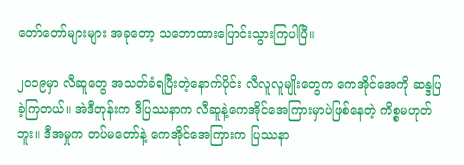တော်တော်များများ အခုတော့ သဘောထားပြောင်းသွားကြပါပြီ။

၂၀၁၉မှာ လီဆူတွေ အသတ်ခံရပြီးတဲ့နောက်ပိုင်း လီလူလူမျိုးတွေက ကေအိုင်အေကို ဆန္ဒပြခဲ့ကြတယ်။ အဲဒီတုန်းက ဒီပြဿနာက လီဆူနဲ့ကေအိုင်အေကြားမှာပဲဖြစ်နေတဲ့ ကိစ္စမဟုတ်ဘူး။ ဒီအမှုက တပ်မတော်နဲ့ ကေအိုင်အေကြားက ပြဿနာ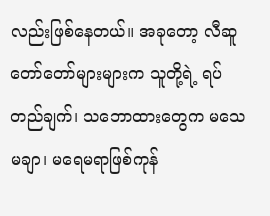လည်းဖြစ်နေတယ်။ အခုတော့ လီဆူတော်တော်များများက သူတို့ရဲ့ ရပ်တည်ချက်၊ သဘောထားတွေက မသေမချာ၊ မရေမရာဖြစ်ကုန်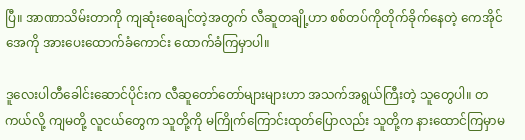ပြီ။ အာဏာသိမ်းတာကို ကျဆုံးစေချင်တဲ့အတွက် လီဆူတချို့ဟာ စစ်တပ်ကိုတိုက်ခိုက်နေတဲ့ ကေအိုင်အေကို အားပေးထောက်ခံကောင်း ထောက်ခံကြမှာပါ။

ဒူလေးပါတီခေါင်းဆောင်ပိုင်းက လီဆူတော်တော်များများဟာ အသက်အရွယ်ကြီးတဲ့ သူတွေပါ။ တကယ်လို့ ကျမတို့ လူငယ်တွေက သူတို့ကို မကြိုက်ကြောင်းထုတ်ပြောလည်း သူတို့က နားထောင်ကြမှာမ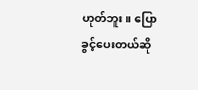ဟုတ်ဘူး။ ပြောခွင့်ပေးတယ်ဆို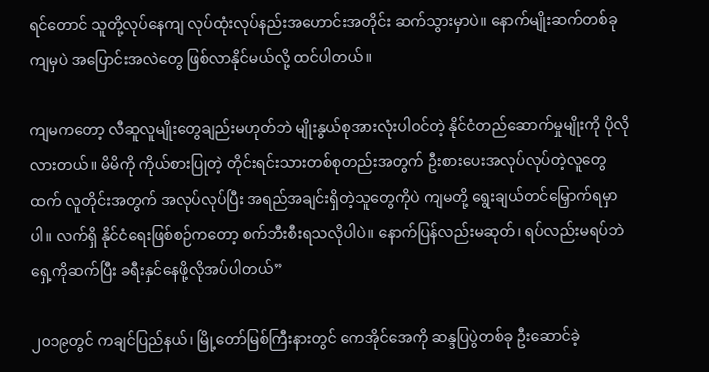ရင်တောင် သူတို့လုပ်နေကျ လုပ်ထုံးလုပ်နည်းအဟောင်းအတိုင်း ဆက်သွားမှာပဲ။ နောက်မျိုးဆက်တစ်ခုကျမှပဲ အပြောင်းအလဲတွေ ဖြစ်လာနိုင်မယ်လို့ ထင်ပါတယ်။

ကျမကတော့ လီဆူလူမျိုးတွေချည်းမဟုတ်ဘဲ မျိုးနွယ်စုအားလုံးပါဝင်တဲ့ နိုင်ငံတည်ဆောက်မှုမျိုးကို ပိုလိုလားတယ်။ မိမိကို ကိုယ်စားပြုတဲ့ တိုင်းရင်းသားတစ်စုတည်းအတွက် ဦးစားပေးအလုပ်လုပ်တဲ့လူတွေထက် လူတိုင်းအတွက် အလုပ်လုပ်ပြီး အရည်အချင်းရှိတဲ့သူတွေကိုပဲ ကျမတို့ ရွေးချယ်တင်မြှောက်ရမှာပါ။ လက်ရှိ နိုင်ငံရေးဖြစ်စဉ်ကတော့ စက်ဘီးစီးရသလိုပါပဲ။ နောက်ပြန်လည်းမဆုတ်၊ ရပ်လည်းမရပ်ဘဲ ရှေ့ကိုဆက်ပြီး ခရီးနှင်နေဖို့လိုအပ်ပါတယ်”

၂၀၁၉တွင် ကချင်ပြည်နယ်၊ မြို့တော်မြစ်ကြီးနားတွင် ကေအိုင်အေကို ဆန္ဒပြပွဲတစ်ခု ဦးဆောင်ခဲ့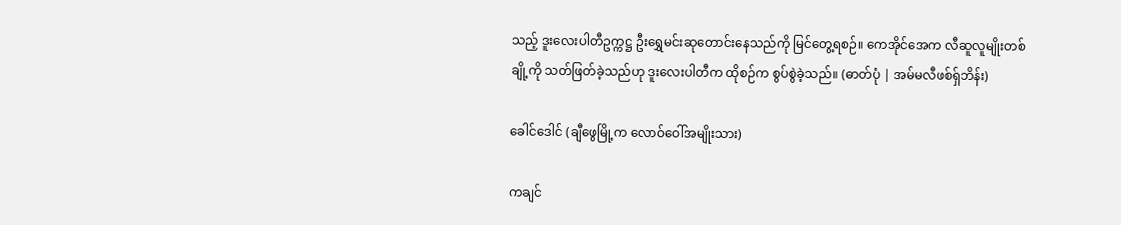သည့် ဒူးလေးပါတီဥက္ကဋ္ဌ ဦးရွှေမင်းဆုတောင်းနေသည်ကို မြင်တွေ့ရစဉ်။ ကေအိုင်အေက လီဆူလူမျိုးတစ်ချို့ကို သတ်ဖြတ်ခဲ့သည်ဟု ဒူးလေးပါတီက ထိုစဉ်က စွပ်စွဲခဲ့သည်။ (ဓာတ်ပုံ | အမ်မလီဖစ်ရှ်ဘိန်း)

ခေါင်ဒေါင် (ချီဖွေမြို့က လောဝ်ဝေါ်အမျိုးသား)

ကချင်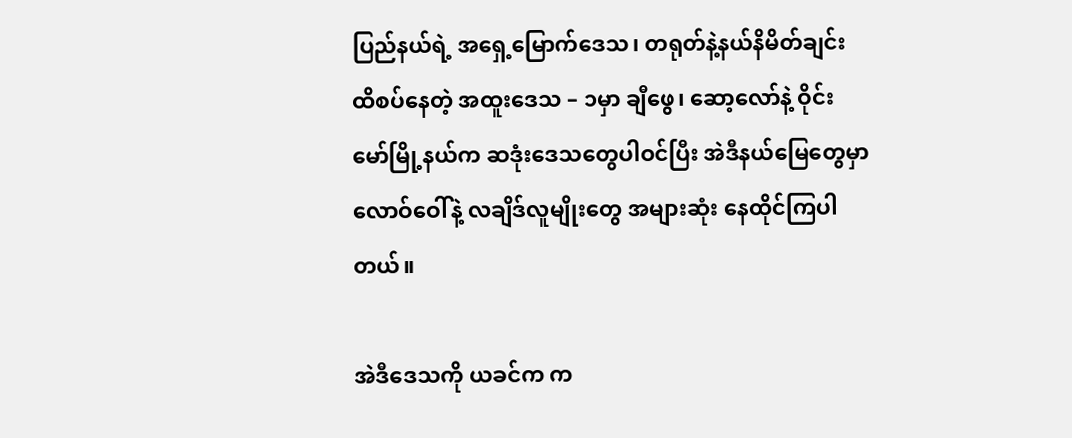ပြည်နယ်ရဲ့ အရှေ့မြောက်ဒေသ၊ တရုတ်နဲ့နယ်နိမိတ်ချင်းထိစပ်နေတဲ့ အထူးဒေသ – ၁မှာ ချီဖွေ၊ ဆော့လော်နဲ့ ဝိုင်းမော်မြို့နယ်က ဆဒုံးဒေသတွေပါဝင်ပြီး အဲဒီနယ်မြေတွေမှာ လောဝ်ဝေါ်နဲ့ လချိဒ်လူမျိုးတွေ အများဆုံး နေထိုင်ကြပါတယ်။

အဲဒီဒေသကို ယခင်က က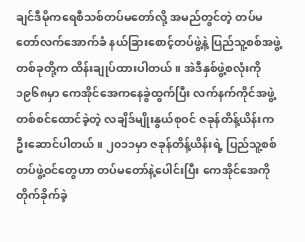ချင်ဒီမိုကရေစီသစ်တပ်မတော်လို့ အမည်တွင်တဲ့ တပ်မတော်လက်အောက်ခံ နယ်ခြားစောင့်တပ်ဖွဲ့နဲ့ ပြည်သူ့စစ်အဖွဲ့တစ်ခုတို့က ထိန်းချုပ်ထားပါတယ်။ အဲဒီနှစ်ဖွဲ့စလုံးကို ၁၉၆၈မှာ ကေအိုင်အေကနေခွဲထွက်ပြီး လက်နက်ကိုင်အဖွဲ့တစ်စင်ထောင်ခဲ့တဲ့ လချိဒ်မျိုးနွယ်စုဝင် ဇခုန်တိန့်ယိန်းက ဦးဆောင်ပါတယ်။ ၂၀၁၁မှာ ဇခုန်တိန့်ယိန်းရဲ့ ပြည်သူ့စစ်တပ်ဖွဲ့ဝင်တွေဟာ တပ်မတော်နဲ့ပေါင်းပြီး ကေအိုင်အေကို တိုက်ခိုက်ခဲ့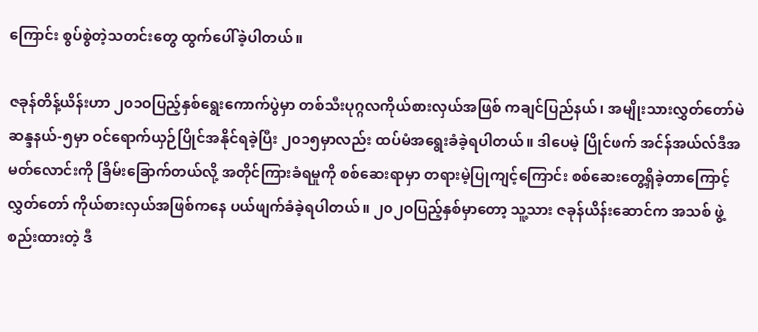ကြောင်း စွပ်စွဲတဲ့သတင်းတွေ ထွက်ပေါ်ခဲ့ပါတယ်။

ဇခုန်တိန့်ယိန်းဟာ ၂၀၁ဝပြည့်နှစ်ရွေးကောက်ပွဲမှာ တစ်သီးပုဂ္ဂလကိုယ်စားလှယ်အဖြစ် ကချင်ပြည်နယ်၊ အမျိုးသားလွှတ်တော်မဲဆန္ဒနယ်-၅မှာ ဝင်ရောက်ယှဉ်ပြိုင်အနိုင်ရခဲ့ပြီး ၂၀၁၅မှာလည်း ထပ်မံအရွေးခံခဲ့ရပါတယ်။ ဒါပေမဲ့ ပြိုင်ဖက် အင်န်အယ်လ်ဒီအမတ်လောင်းကို ခြိမ်းခြောက်တယ်လို့ အတိုင်ကြားခံရမှုကို စစ်ဆေးရာမှာ တရားမဲ့ပြုကျင့်ကြောင်း စစ်ဆေးတွေ့ရှိခဲ့တာကြောင့် လွှတ်တော် ကိုယ်စားလှယ်အဖြစ်ကနေ ပယ်ဖျက်ခံခဲ့ရပါတယ်။ ၂၀၂ဝပြည့်နှစ်မှာတော့ သူ့သား ဇခုန်ယိန်းဆောင်က အသစ် ဖွဲ့စည်းထားတဲ့ ဒီ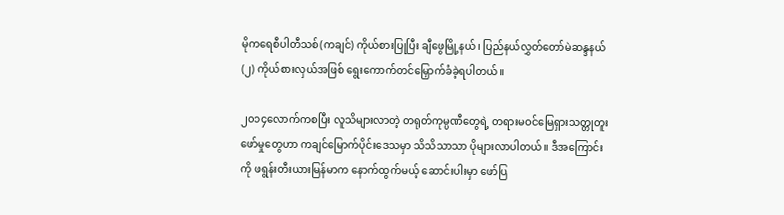မိုကရေစီပါတီသစ်(ကချင်) ကိုယ်စားပြုပြီး ချီဖွေမြို့နယ်၊ ပြည်နယ်လွှတ်တော်မဲဆန္ဒနယ်(၂) ကိုယ်စားလှယ်အဖြစ် ရွေးကောက်တင်မြှောက်ခံခဲ့ရပါတယ်။

၂၀၁၄လောက်ကစပြီး လူသိများလာတဲ့ တရုတ်ကုမ္ပဏီတွေရဲ့ တရားမဝင်မြေရှားသတ္တုတူးဖော်မှုတွေဟာ ကချင်မြောက်ပိုင်းဒေသမှာ သိသိသာသာ ပိုများလာပါတယ်။ ဒီအကြောင်းကို ဖရွန်းတီးယားမြန်မာက နောက်ထွက်မယ့် ဆောင်းပါးမှာ ဖော်ပြ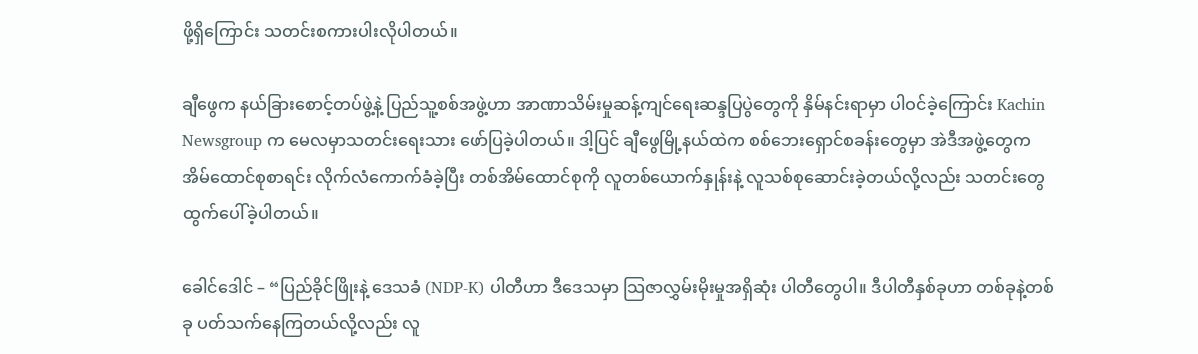ဖို့ရှိကြောင်း သတင်းစကားပါးလိုပါတယ်။

ချီဖွေက နယ်ခြားစောင့်တပ်ဖွဲ့နဲ့ ပြည်သူ့စစ်အဖွဲ့ဟာ အာဏာသိမ်းမှုဆန့်ကျင်ရေးဆန္ဒပြပွဲတွေကို နှိမ်နင်းရာမှာ ပါဝင်ခဲ့ကြောင်း Kachin Newsgroup က မေလမှာသတင်းရေးသား ဖော်ပြခဲ့ပါတယ်။ ဒါ့ပြင် ချီဖွေမြို့နယ်ထဲက စစ်ဘေးရှောင်စခန်းတွေမှာ အဲဒီအဖွဲ့တွေက အိမ်ထောင်စုစာရင်း လိုက်လံကောက်ခံခဲ့ပြီး တစ်အိမ်ထောင်စုကို လူတစ်ယောက်နှုန်းနဲ့ လူသစ်စုဆောင်းခဲ့တယ်လို့လည်း သတင်းတွေထွက်ပေါ်ခဲ့ပါတယ်။

ခေါင်ဒေါင် – “ပြည်ခိုင်ဖြိုးနဲ့ ဒေသခံ (NDP-K) ပါတီဟာ ဒီဒေသမှာ သြဇာလွှမ်းမိုးမှုအရှိဆုံး ပါတီတွေပါ။ ဒီပါတီနှစ်ခုဟာ တစ်ခုနဲ့တစ်ခု ပတ်သက်နေကြတယ်လို့လည်း လူ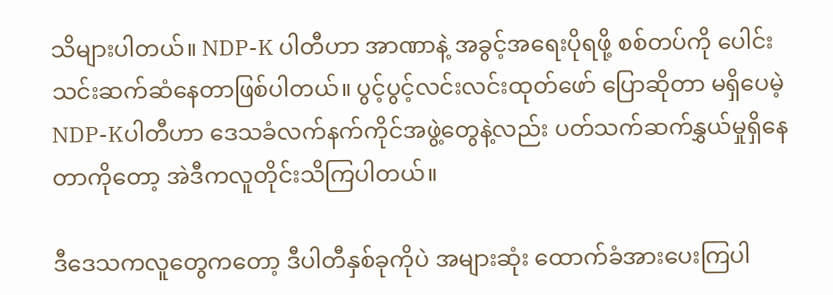သိများပါတယ်။ NDP-K ပါတီဟာ အာဏာနဲ့ အခွင့်အရေးပိုရဖို့ စစ်တပ်ကို ပေါင်းသင်းဆက်ဆံနေတာဖြစ်ပါတယ်။ ပွင့်ပွင့်လင်းလင်းထုတ်ဖော် ပြောဆိုတာ မရှိပေမဲ့ NDP-Kပါတီဟာ ဒေသခံလက်နက်ကိုင်အဖွဲ့တွေနဲ့လည်း ပတ်သက်ဆက်နွှယ်မှုရှိနေတာကိုတော့ အဲဒီကလူတိုင်းသိကြပါတယ်။

ဒီဒေသကလူတွေကတော့ ဒီပါတီနှစ်ခုကိုပဲ အများဆုံး ထောက်ခံအားပေးကြပါ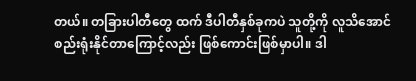တယ်။ တခြားပါတီတွေ ထက် ဒီပါတီနှစ်ခုကပဲ သူတို့ကို လူသိအောင် စည်းရုံးနိုင်တာကြောင့်လည်း ဖြစ်ကောင်းဖြစ်မှာပါ။ ဒါ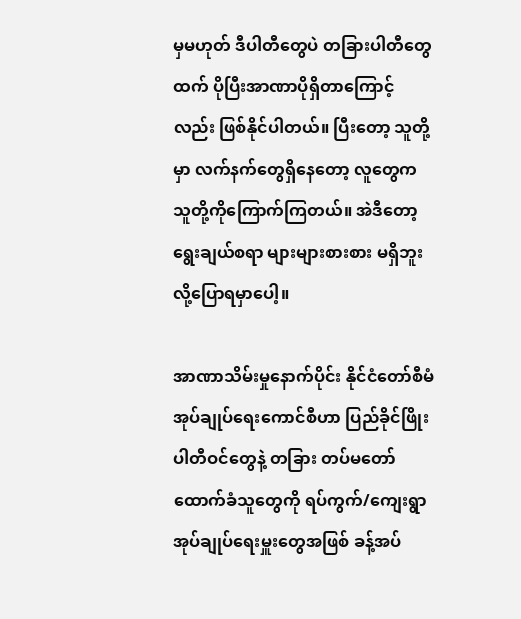မှမဟုတ် ဒီပါတီတွေပဲ တခြားပါတီတွေထက် ပိုပြီးအာဏာပိုရှိတာကြောင့်လည်း ဖြစ်နိုင်ပါတယ်။ ပြီးတော့ သူတို့မှာ လက်နက်တွေရှိနေတော့ လူတွေက သူတို့ကိုကြောက်ကြတယ်။ အဲဒီတော့ ရွေးချယ်စရာ များများစားစား မရှိဘူးလို့ပြောရမှာပေါ့။

အာဏာသိမ်းမှုနောက်ပိုင်း နိုင်ငံတော်စီမံအုပ်ချုပ်ရေးကောင်စီဟာ ပြည်ခိုင်ဖြိုးပါတီဝင်တွေနဲ့ တခြား တပ်မတော်ထောက်ခံသူတွေကို ရပ်ကွက်/ကျေးရွာ အုပ်ချုပ်ရေးမှူးတွေအဖြစ် ခန့်အပ်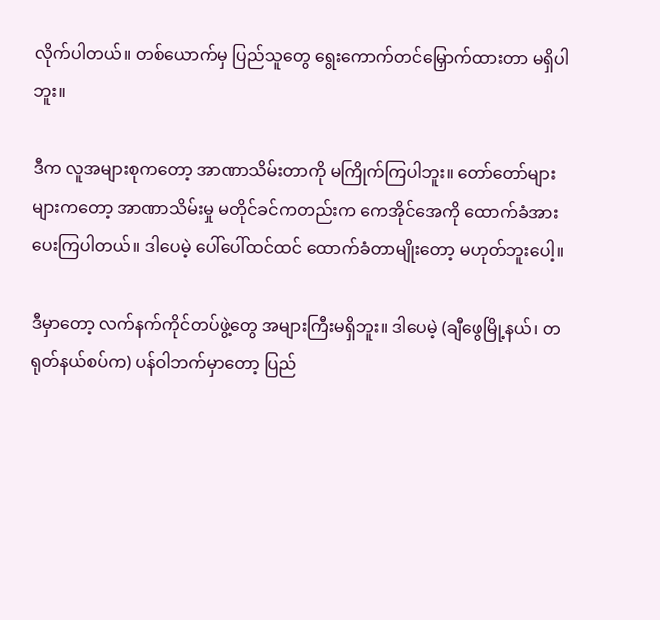လိုက်ပါတယ်။ တစ်ယောက်မှ ပြည်သူတွေ ရွေးကောက်တင်မြှောက်ထားတာ မရှိပါဘူး။

ဒီက လူအများစုကတော့ အာဏာသိမ်းတာကို မကြိုက်ကြပါဘူး။ တော်တော်များများကတော့ အာဏာသိမ်းမှု မတိုင်ခင်ကတည်းက ကေအိုင်အေကို ထောက်ခံအားပေးကြပါတယ်။ ဒါပေမဲ့ ပေါ်ပေါ်ထင်ထင် ထောက်ခံတာမျိုးတော့ မဟုတ်ဘူးပေါ့။

ဒီမှာတော့ လက်နက်ကိုင်တပ်ဖွဲ့တွေ အများကြီးမရှိဘူး။ ဒါပေမဲ့ (ချီဖွေမြို့နယ်၊ တရုတ်နယ်စပ်က) ပန်ဝါဘက်မှာတော့ ပြည်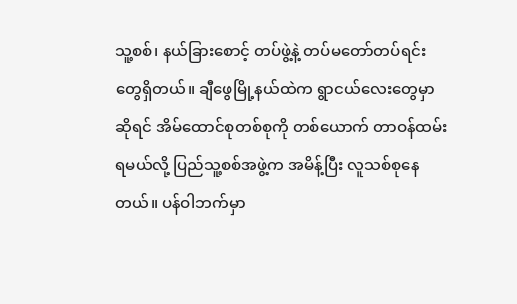သူ့စစ်၊ နယ်ခြားစောင့် တပ်ဖွဲ့နဲ့ တပ်မတော်တပ်ရင်းတွေရှိတယ်။ ချီဖွေမြို့နယ်ထဲက ရွာငယ်လေးတွေမှာဆိုရင် အိမ်ထောင်စုတစ်စုကို တစ်ယောက် တာဝန်ထမ်းရမယ်လို့ ပြည်သူ့စစ်အဖွဲ့က အမိန့်ပြီး လူသစ်စုနေတယ်။ ပန်ဝါဘက်မှာ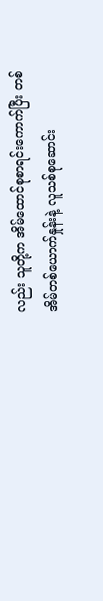လည်း သူတို့က အိမ်ထောင်စုစာရင်းကောက်ပြီး တစ်အိမ်တစ်ယောက်နှုန်းနဲ့ လူသစ်စုဆောင်း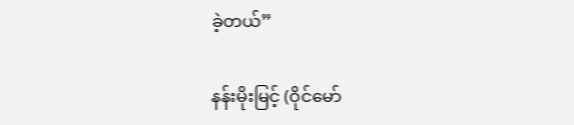ခဲ့တယ်”

နန်းမိုးမြင့် (ဝိုင်မော်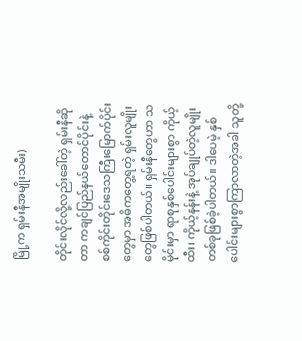မြို့က ရှမ်းနီအမျိုးသမီး)

တိုင်းလိုင်လို့လည်းခေါ်တဲ့ ရှမ်းနီဆိုတာ ကချင်ပြည်နယ်တောင်ပိုင်းနဲ့ စစ်ကိုင်းတိုင်းဒေသကြီးမြောက်ပိုင်းတွေမှာ အဓိကတွေ့ရတဲ့ ရှမ်းလူမျိုးတွေဖြစ်ပါတယ်။ ရှမ်းနီတွေဟာ သမိုင်းမှာ ရာစုနှစ်ပေါင်းများစွာ ကိုယ့်ထီး၊ ကိုယ့်နန်းနဲ့ အုပ်ချုပ်တဲ့လူမျိုးတစ်ခုဖြစ်ခဲ့ပါတယ်။ ဒါပေမဲ့ နှစ်ပေါင်းများစွာကြာလာတဲ့အခါ သူတို့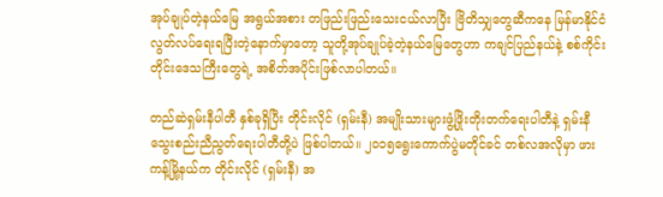အုပ်ချုပ်တဲ့နယ်မြေ အရွယ်အစား တဖြည်းဖြည်းသေးငယ်လာပြီး ဗြိတိသျှတွေဆီကနေ မြန်မာနိုင်ငံလွတ်လပ်ရေးရပြီးတဲ့နောက်မှာတော့ သူတို့အုပ်ချုပ်ခဲ့တဲ့နယ်မြေတွေဟာ ကချင်ပြည်နယ်နဲ့ စစ်ကိုင်းတိုင်းဒေသကြီးတွေရဲ့ အစိတ်အပိုင်းဖြစ်လာပါတယ်။

တည်ဆဲရှမ်းနီပါတီ နှစ်ခုရှိပြီး တိုင်းလိုင် (ရှမ်းနီ) အမျိုးသားများဖွံ့ဖြိုးတိုးတက်ရေးပါတီနဲ့ ရှမ်းနီသွေးစည်းညီညွတ်ရေးပါတီတို့ပဲ ဖြစ်ပါတယ်။ ၂၀၁၅ရွေးကောက်ပွဲမတိုင်ခင် တစ်လအလိုမှာ ဖားကန့်မြို့နယ်က တိုင်းလိုင် (ရှမ်းနီ) အ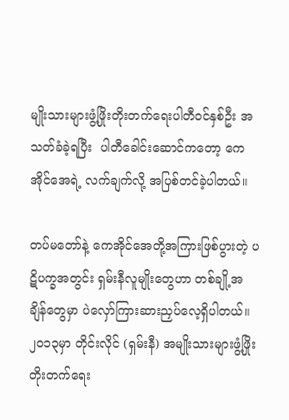မျိုးသားများဖွံ့ဖြိုးတိုးတက်ရေးပါတီဝင်နှစ်ဦး အသတ်ခံခဲ့ရပြီး  ပါတီခေါင်းဆောင်ကတော့ ကေအိုင်အေရဲ့ လက်ချက်လို့ အပြစ်တင်ခဲ့ပါတယ်။

တပ်မတော်နဲ့ ကေအိုင်အေတို့အကြားဖြစ်ပွားတဲ့ ပဋိပက္ခအတွင်း ရှမ်းနီလူမျိုးတွေဟာ တစ်ချို့အချိန်တွေမှာ ပဲလှော်ကြားဆားညှပ်လေ့ရှိပါတယ်။ ၂၀၁၃မှာ တိုင်းလိုင် (ရှမ်းနီ) အမျိုးသားများဖွံ့ဖြိုးတိုးတက်ရေး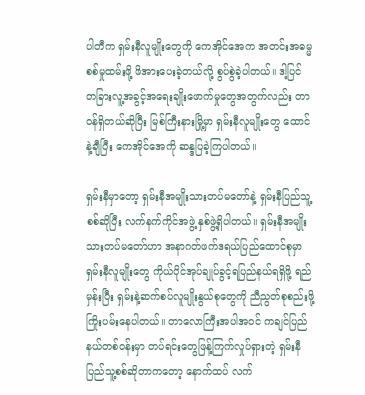ပါတီက ရှမ်းနီလူမျိုးတွေကို ကေအိုင်အေက အတင်းအဓမ္မစစ်မှုထမ်းဖို့ ဖိအားပေးခဲ့တယ်လို့ စွပ်စွဲခဲ့ပါတယ်။ ဒါ့ပြင် တခြားလူ့အခွင့်အရေးချိုးဖောက်မှုတွေအတွက်လည်း တာဝန်ရှိတယ်ဆိုပြီး မြစ်ကြီးနားမြို့မှာ ရှမ်းနီလူမျိုးတွေ ထောင်နဲ့ချီပြီး ကေအိုင်အေကို ဆန္ဒပြခဲ့ကြပါတယ်။

ရှမ်းနီမှာတော့ ရှမ်းနီအမျိုးသားတပ်မတော်နဲ့ ရှမ်းနီပြည်သူ့စစ်ဆိုပြီး လက်နက်ကိုင်အဖွဲ့ နှစ်ဖွဲ့ရှိပါတယ်။ ရှမ်းနီအမျိုးသားတပ်မတော်ဟာ အနာဂတ်ဖက်ဒရယ်ပြည်ထောင်စုမှာ ရှမ်းနီလူမျိုးတွေ ကိုယ်ပိုင်အုပ်ချုပ်ခွင့်ရပြည်နယ်ရရှိဖို့ ရည်မှန်းပြီး ရှမ်းနဲ့ဆက်စပ်လူမျိုးနွယ်စုတွေကို ညီညွတ်စုစည်းဖို့ ကြိုးပမ်းနေပါတယ်။ တာလောကြီးအပါအဝင် ကချင်ပြည်နယ်တစ်ဝန်းမှာ တပ်ရင်းတွေဖြန့်ကြက်လှုပ်ရှားတဲ့ ရှမ်းနီပြည်သူ့စစ်ဆိုတာကတော့ နောက်ထပ် လက်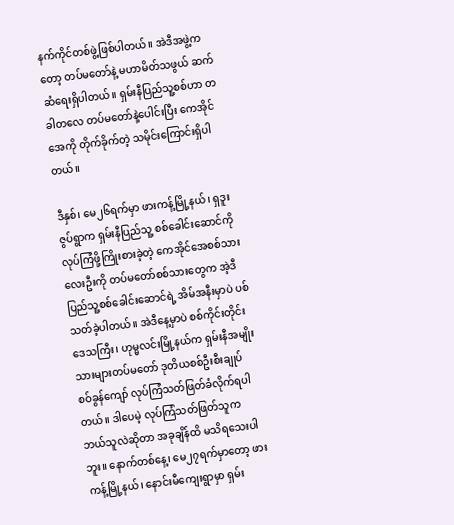နက်ကိုင်တစ်ဖွဲ့ဖြစ်ပါတယ်။ အဲဒီအဖွဲ့ကတော့ တပ်မတော်နဲ့ မဟာမိတ်သဖွယ် ဆက်ဆံရေးရှိပါတယ်။ ရှမ်းနီပြည်သူ့စစ်ဟာ တခါတလေ တပ်မတော်နဲ့ပေါင်းပြီး ကေအိုင်အေကို တိုက်ခိုက်တဲ့ သမိုင်းကြောင်းရှိပါတယ်။

ဒီနှစ်၊ မေ၂၆ရက်မှာ ဖားကန့်မြို့နယ်၊ ရှဒူးဇွပ်ရွာက ရှမ်းနီပြည်သူ့ စစ်ခေါင်းဆောင်ကို လုပ်ကြံဖို့ကြိုးစားခဲ့တဲ့ ကေအိုင်အေစစ်သားလေးဦးကို တပ်မတော်စစ်သားတွေက အဲ့ဒီပြည်သူ့စစ်ခေါင်းဆောင်ရဲ့ အိမ်အနီးမှာပဲ ပစ်သတ်ခဲ့ပါတယ်။ အဲဒီနေ့မှာပဲ စစ်ကိုင်းတိုင်းဒေသကြီး၊ ဟုမ္မလင်းမြို့နယ်က ရှမ်းနီအမျိုးသားများတပ်မတော် ဒုတိယစစ်ဦးစီးချုပ် စဝ်ခွန်ကျော် လုပ်ကြံသတ်ဖြတ်ခံလိုက်ရပါတယ်။ ဒါပေမဲ့ လုပ်ကြံသတ်ဖြတ်သူက ဘယ်သူလဲဆိုတာ အခုချိန်ထိ မသိရသေးပါဘူး။ နောက်တစ်နေ့၊ မေ၂၇ရက်မှာတော့ ဖားကန့်မြို့နယ်၊ နောင်းမီကျေးရွာမှာ ရှမ်း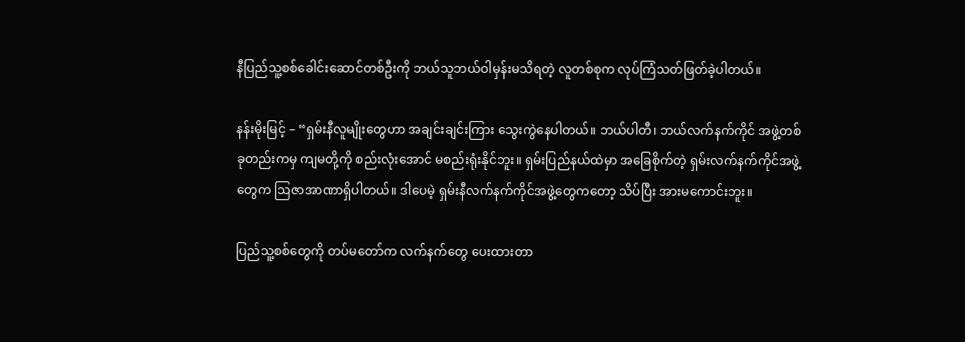နီပြည်သူ့စစ်ခေါင်းဆောင်တစ်ဦးကို ဘယ်သူဘယ်ဝါမှန်းမသိရတဲ့ လူတစ်စုက လုပ်ကြံသတ်ဖြတ်ခဲ့ပါတယ်။

နန်းမိုးမြင့် – “ရှမ်းနီလူမျိုးတွေဟာ အချင်းချင်းကြား သွေးကွဲနေပါတယ်။ ဘယ်ပါတီ၊ ဘယ်လက်နက်ကိုင် အဖွဲ့တစ်ခုတည်းကမှ ကျမတို့ကို စည်းလုံးအောင် မစည်းရုံးနိုင်ဘူး။ ရှမ်းပြည်နယ်ထဲမှာ အခြေစိုက်တဲ့ ရှမ်းလက်နက်ကိုင်အဖွဲ့တွေက ဩဇာအာဏာရှိပါတယ်။ ဒါပေမဲ့ ရှမ်းနီလက်နက်ကိုင်အဖွဲ့တွေကတော့ သိပ်ပြီး အားမကောင်းဘူး။

ပြည်သူ့စစ်တွေကို တပ်မတော်က လက်နက်တွေ ပေးထားတာ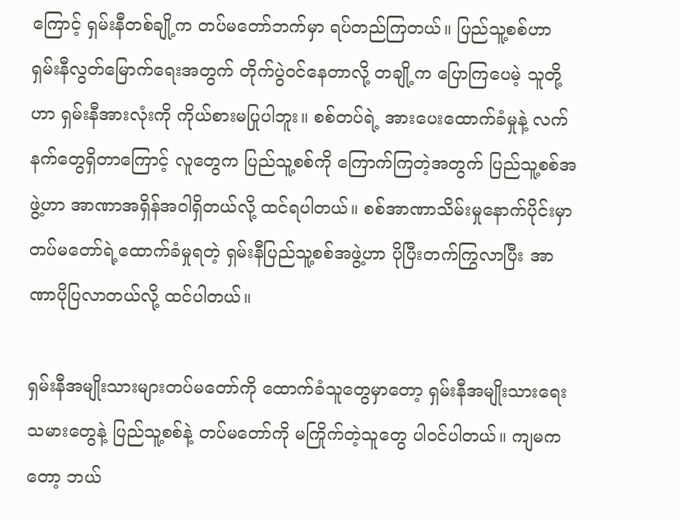ကြောင့် ရှမ်းနီတစ်ချို့က တပ်မတော်ဘက်မှာ ရပ်တည်ကြတယ်။ ပြည်သူ့စစ်ဟာ ရှမ်းနီလွတ်မြောက်ရေးအတွက် တိုက်ပွဲဝင်နေတာလို့ တချို့က ပြောကြပေမဲ့ သူတို့ဟာ ရှမ်းနီအားလုံးကို ကိုယ်စားမပြုပါဘူး။ စစ်တပ်ရဲ့ အားပေးထောက်ခံမှုနဲ့ လက်နက်တွေရှိတာကြောင့် လူတွေက ပြည်သူ့စစ်ကို ကြောက်ကြတဲ့အတွက် ပြည်သူ့စစ်အဖွဲ့ဟာ အာဏာအရှိန်အဝါရှိတယ်လို့ ထင်ရပါတယ်။ စစ်အာဏာသိမ်းမှုနောက်ပိုင်းမှာ တပ်မတော်ရဲ့ထောက်ခံမှုရတဲ့ ရှမ်းနီပြည်သူ့စစ်အဖွဲ့ဟာ ပိုပြီးတက်ကြွလာပြီး အာဏာပိုပြလာတယ်လို့ ထင်ပါတယ်။

ရှမ်းနီအမျိုးသားများတပ်မတော်ကို ထောက်ခံသူတွေမှာတော့ ရှမ်းနီအမျိုးသားရေးသမားတွေနဲ့ ပြည်သူ့စစ်နဲ့ တပ်မတော်ကို မကြိုက်တဲ့သူတွေ ပါဝင်ပါတယ်။ ကျမကတော့ ဘယ်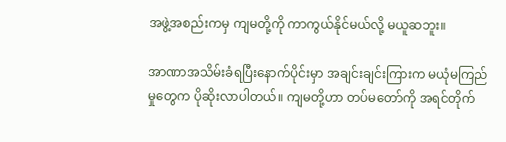အဖွဲ့အစည်းကမှ ကျမတို့ကို ကာကွယ်နိုင်မယ်လို့ မယူဆဘူး။

အာဏာအသိမ်းခံရပြီးနောက်ပိုင်းမှာ အချင်းချင်းကြားက မယုံမကြည်မှုတွေက ပိုဆိုးလာပါတယ်။ ကျမတို့ဟာ တပ်မတော်ကို အရင်တိုက်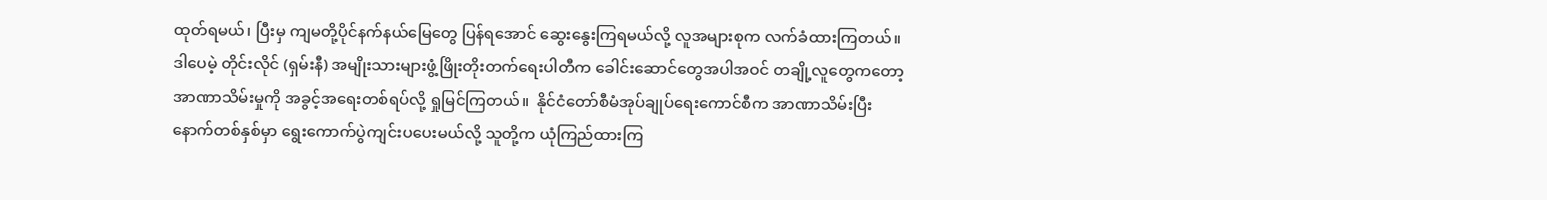ထုတ်ရမယ်၊ ပြီးမှ ကျမတို့ပိုင်နက်နယ်မြေတွေ ပြန်ရအောင် ဆွေးနွေးကြရမယ်လို့ လူအများစုက လက်ခံထားကြတယ်။ ဒါပေမဲ့ တိုင်းလိုင် (ရှမ်းနီ) အမျိုးသားများဖွံ့ဖြိုးတိုးတက်ရေးပါတီက ခေါင်းဆောင်တွေအပါအဝင် တချို့လူတွေကတော့ အာဏာသိမ်းမှုကို အခွင့်အရေးတစ်ရပ်လို့ ရှုမြင်ကြတယ်။  နိုင်ငံတော်စီမံအုပ်ချုပ်ရေးကောင်စီက အာဏာသိမ်းပြီးနောက်တစ်နှစ်မှာ ရွေးကောက်ပွဲကျင်းပပေးမယ်လို့ သူတို့က ယုံကြည်ထားကြ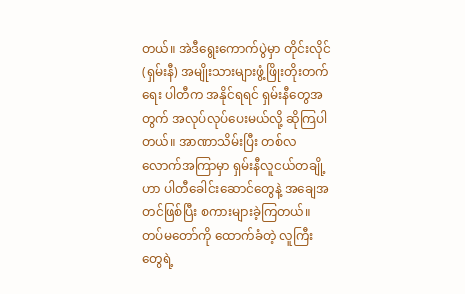တယ်။ အဲဒီရွေးကောက်ပွဲမှာ တိုင်းလိုင် (ရှမ်းနီ) အမျိုးသားများဖွံ့ဖြိုးတိုးတက်ရေး ပါတီက အနိုင်ရရင် ရှမ်းနီတွေအတွက် အလုပ်လုပ်ပေးမယ်လို့ ဆိုကြပါတယ်။ အာဏာသိမ်းပြီး တစ်လလောက်အကြာမှာ ရှမ်းနီလူငယ်တချို့ဟာ ပါတီခေါင်းဆောင်တွေနဲ့ အချေအတင်ဖြစ်ပြီး စကားများခဲ့ကြတယ်။ တပ်မတော်ကို ထောက်ခံတဲ့ လူကြီးတွေရဲ့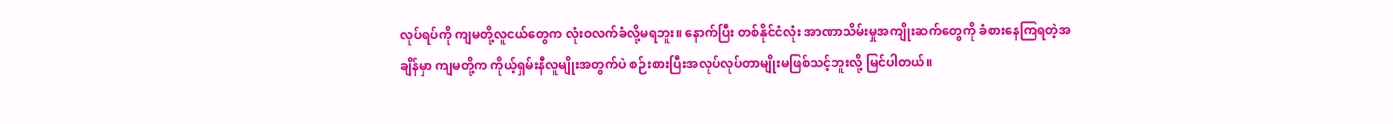လုပ်ရပ်ကို ကျမတို့လူငယ်တွေက လုံးဝလက်ခံလို့မရဘူး။ နောက်ပြီး တစ်နိုင်ငံလုံး အာဏာသိမ်းမှုအကျိုးဆက်တွေကို ခံစားနေကြရတဲ့အချိန်မှာ ကျမတို့က ကိုယ့်ရှမ်းနီလူမျိုးအတွက်ပဲ စဉ်းစားပြီးအလုပ်လုပ်တာမျိုးမဖြစ်သင့်ဘူးလို့ မြင်ပါတယ်။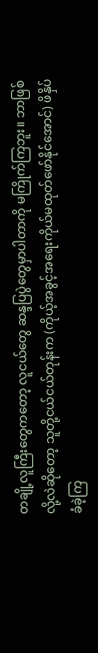တချို့လူကြီးတွေကတော့ လူငယ်တွေ ဆန္ဒပြပွဲတွေမှာပါတာကို မကြိုက်ကြဘူး။ ဘာဖြစ်လို့လဲဆိုတော့ သူတို့ငယ်ငယ်တုန်းက (ကိုယ့်အခွင့်အရေးကိုယ်မထုတ်ဖော်နိုင်အောင်) ဖိနှိပ်ခံခဲ့ကြ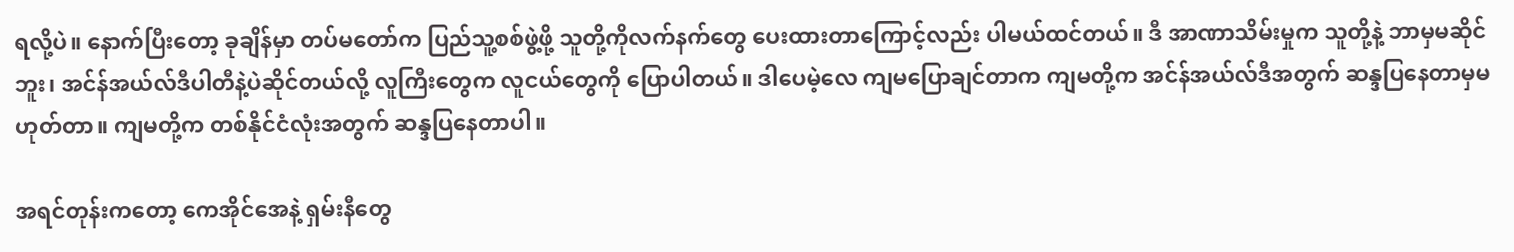ရလို့ပဲ။ နောက်ပြီးတော့ ခုချိန်မှာ တပ်မတော်က ပြည်သူ့စစ်ဖွဲ့ဖို့ သူတို့ကိုလက်နက်တွေ ပေးထားတာကြောင့်လည်း ပါမယ်ထင်တယ်။ ဒီ အာဏာသိမ်းမှုက သူတို့နဲ့ ဘာမှမဆိုင်ဘူး၊ အင်န်အယ်လ်ဒီပါတီနဲ့ပဲဆိုင်တယ်လို့ လူကြီးတွေက လူငယ်တွေကို ပြောပါတယ်။ ဒါပေမဲ့လေ ကျမပြောချင်တာက ကျမတို့က အင်န်အယ်လ်ဒီအတွက် ဆန္ဒပြနေတာမှမဟုတ်တာ။ ကျမတို့က တစ်နိုင်ငံလုံးအတွက် ဆန္ဒပြနေတာပါ။

အရင်တုန်းကတော့ ကေအိုင်အေနဲ့ ရှမ်းနီတွေ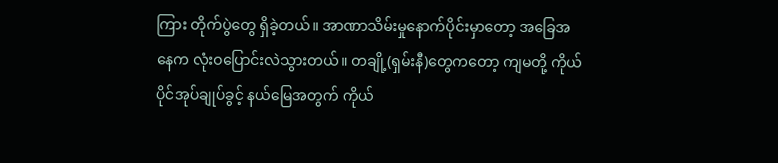ကြား တိုက်ပွဲတွေ ရှိခဲ့တယ်။ အာဏာသိမ်းမှုနောက်ပိုင်းမှာတော့ အခြေအနေက လုံးဝပြောင်းလဲသွားတယ်။ တချို့(ရှမ်းနီ)တွေကတော့ ကျမတို့ ကိုယ်ပိုင်အုပ်ချုပ်ခွင့် နယ်မြေအတွက် ကိုယ်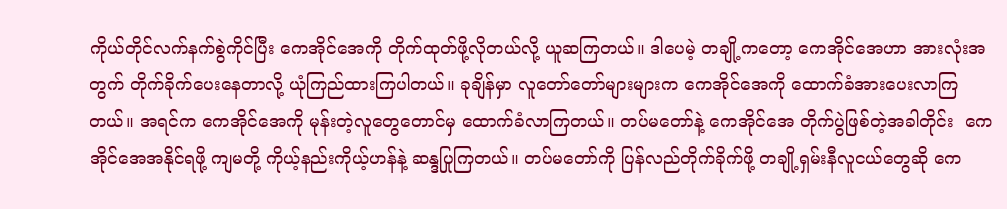ကိုယ်တိုင်လက်နက်စွဲကိုင်ပြီး ကေအိုင်အေကို တိုက်ထုတ်ဖို့လိုတယ်လို့ ယူဆကြတယ်။ ဒါပေမဲ့ တချို့ကတော့ ကေအိုင်အေဟာ အားလုံးအတွက် တိုက်ခိုက်ပေးနေတာလို့ ယုံကြည်ထားကြပါတယ်။ ခုချိန်မှာ လူတော်တော်များများက ကေအိုင်အေကို ထောက်ခံအားပေးလာကြတယ်။ အရင်က ကေအိုင်အေကို မုန်းတဲ့လူတွေတောင်မှ ထောက်ခံလာကြတယ်။ တပ်မတော်နဲ့ ကေအိုင်အေ တိုက်ပွဲဖြစ်တဲ့အခါတိုင်း  ကေအိုင်အေအနိုင်ရဖို့ ကျမတို့ ကိုယ့်နည်းကိုယ့်ဟန်နဲ့ ဆန္ဒပြုကြတယ်။ တပ်မတော်ကို ပြန်လည်တိုက်ခိုက်ဖို့ တချို့ရှမ်းနီလူငယ်တွေဆို ကေ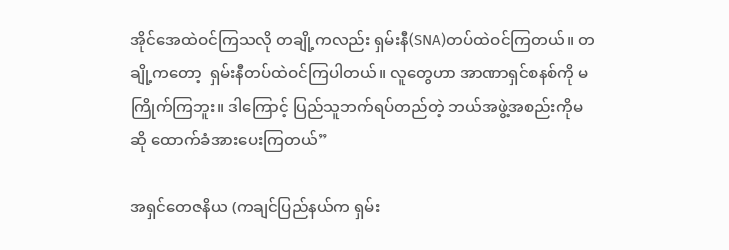အိုင်အေထဲဝင်ကြသလို တချို့ကလည်း ရှမ်းနီ(SNA)တပ်ထဲဝင်ကြတယ်။ တချို့ကတော့  ရှမ်းနီတပ်ထဲဝင်ကြပါတယ်။ လူတွေဟာ အာဏာရှင်စနစ်ကို မကြိုက်ကြဘူး။ ဒါကြောင့် ပြည်သူဘက်ရပ်တည်တဲ့ ဘယ်အဖွဲ့အစည်းကိုမဆို ထောက်ခံအားပေးကြတယ်”

အရှင်တေဇနိယ (ကချင်ပြည်နယ်က ရှမ်း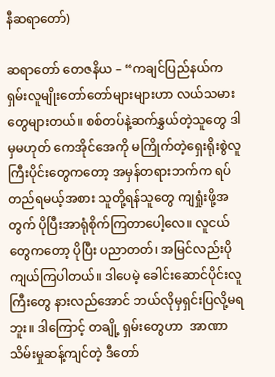နီဆရာတော်)

ဆရာတော် တေဇနိယ – “ကချင်ပြည်နယ်က ရှမ်းလူမျိုးတော်တော်များများဟာ လယ်သမားတွေများတယ်။ စစ်တပ်နဲ့ဆက်နွှယ်တဲ့သူတွေ ဒါမှမဟုတ် ကေအိုင်အေကို မကြိုက်တဲ့ရှေးရိုးစွဲလူကြီးပိုင်းတွေကတော့ အမှန်တရားဘက်က ရပ်တည်ရမယ့်အစား သူတို့ရန်သူတွေ ကျရှုံးဖို့အတွက် ပိုပြီးအာရုံစိုက်ကြတာပေါ့လေ။ လူငယ်တွေကတော့ ပိုပြီး ပညာတတ်၊ အမြင်လည်းပိုကျယ်ကြပါတယ်။ ဒါပေမဲ့ ခေါင်းဆောင်ပိုင်းလူကြီးတွေ နားလည်အောင် ဘယ်လိုမှရှင်းပြလို့မရဘူး။ ဒါကြောင့် တချို့ ရှမ်းတွေဟာ  အာဏာသိမ်းမှုဆန့်ကျင်တဲ့ ဒီတော်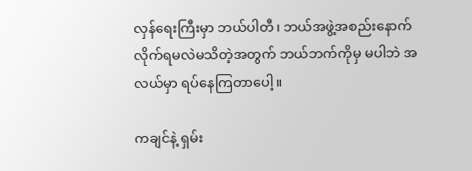လှန်ရေးကြီးမှာ ဘယ်ပါတီ၊ ဘယ်အဖွဲ့အစည်းနောက် လိုက်ရမလဲမသိတဲ့အတွက် ဘယ်ဘက်ကိုမှ မပါဘဲ အလယ်မှာ ရပ်နေကြတာပေါ့။

ကချင်နဲ့ ရှမ်း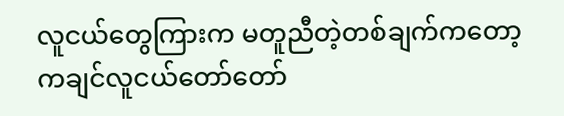လူငယ်တွေကြားက မတူညီတဲ့တစ်ချက်ကတော့ ကချင်လူငယ်တော်တော်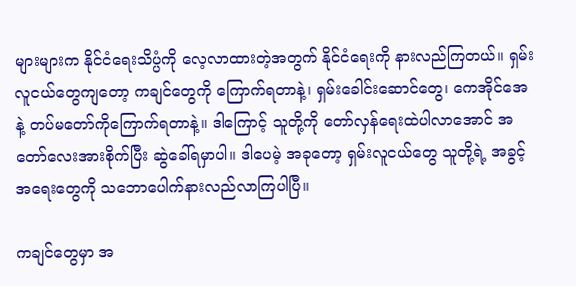များများက နိုင်ငံရေးသိပ္ပံကို လေ့လာထားတဲ့အတွက် နိုင်ငံရေးကို နားလည်ကြတယ်။ ရှမ်းလူငယ်တွေကျတော့ ကချင်တွေကို ကြောက်ရတာနဲ့၊ ရှမ်းခေါင်းဆောင်တွေ၊ ကေအိုင်အေနဲ့ တပ်မတော်ကိုကြောက်ရတာနဲ့။ ဒါကြောင့် သူတို့ကို တော်လှန်ရေးထဲပါလာအောင် အတော်လေးအားစိုက်ပြီး ဆွဲခေါ်ရမှာပါ။ ဒါပေမဲ့ အခုတော့ ရှမ်းလူငယ်တွေ သူတို့ရဲ့ အခွင့်အရေးတွေကို သဘောပေါက်နားလည်လာကြပါပြီ။

ကချင်တွေမှာ အ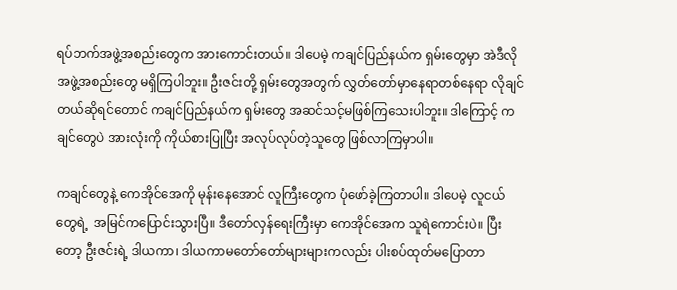ရပ်ဘက်အဖွဲ့အစည်းတွေက အားကောင်းတယ်။ ဒါပေမဲ့ ကချင်ပြည်နယ်က ရှမ်းတွေမှာ အဲဒီလိုအဖွဲ့အစည်းတွေ မရှိကြပါဘူး။ ဦးဇင်းတို့ ရှမ်းတွေအတွက် လွှတ်တော်မှာနေရာတစ်နေရာ လိုချင်တယ်ဆိုရင်တောင် ကချင်ပြည်နယ်က ရှမ်းတွေ အဆင်သင့်မဖြစ်ကြသေးပါဘူး။ ဒါကြောင့် ကချင်တွေပဲ အားလုံးကို ကိုယ်စားပြုပြီး အလုပ်လုပ်တဲ့သူတွေ ဖြစ်လာကြမှာပါ။

ကချင်တွေနဲ့ ကေအိုင်အေကို မုန်းနေအောင် လူကြီးတွေက ပုံဖော်ခဲ့ကြတာပါ။ ဒါပေမဲ့ လူငယ်တွေရဲ့  အမြင်ကပြောင်းသွားပြီ။ ဒီတော်လှန်ရေးကြီးမှာ ကေအိုင်အေက သူရဲကောင်းပဲ။ ပြီးတော့ ဦးဇင်းရဲ့ ဒါယကာ၊ ဒါယကာမတော်တော်များများကလည်း ပါးစပ်ထုတ်မပြောတာ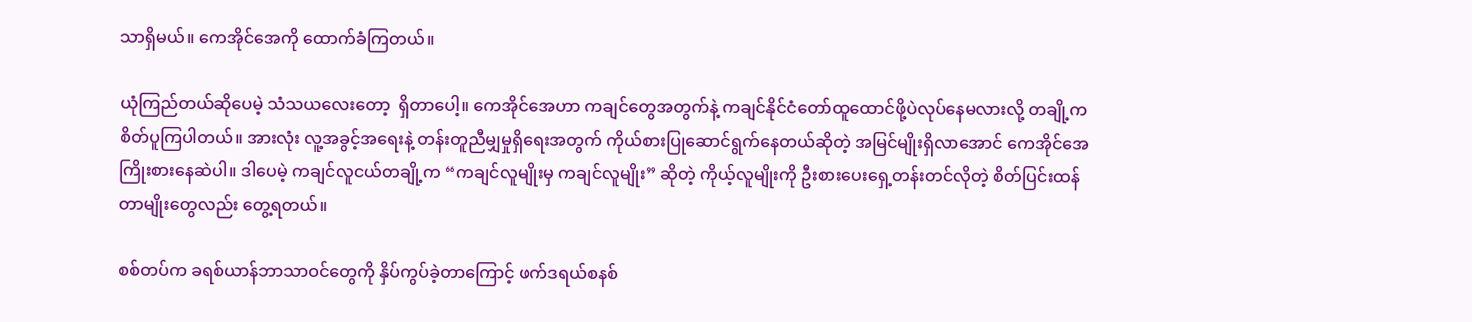သာရှိမယ်။ ကေအိုင်အေကို ထောက်ခံကြတယ်။

ယုံကြည်တယ်ဆိုပေမဲ့ သံသယလေးတော့  ရှိတာပေါ့။ ကေအိုင်အေဟာ ကချင်တွေအတွက်နဲ့ ကချင်နိုင်ငံတော်ထူထောင်ဖို့ပဲလုပ်နေမလားလို့ တချို့က စိတ်ပူကြပါတယ်။ အားလုံး လူ့အခွင့်အရေးနဲ့ တန်းတူညီမျှမှုရှိရေးအတွက် ကိုယ်စားပြုဆောင်ရွက်နေတယ်ဆိုတဲ့ အမြင်မျိုးရှိလာအောင် ကေအိုင်အေ ကြိုးစားနေဆဲပါ။ ဒါပေမဲ့ ကချင်လူငယ်တချို့က “ကချင်လူမျိုးမှ ကချင်လူမျိုး” ဆိုတဲ့ ကိုယ့်လူမျိုးကို ဦးစားပေးရှေ့တန်းတင်လိုတဲ့ စိတ်ပြင်းထန်တာမျိုးတွေလည်း တွေ့ရတယ်။

စစ်တပ်က ခရစ်ယာန်ဘာသာဝင်တွေကို နှိပ်ကွပ်ခဲ့တာကြောင့် ဖက်ဒရယ်စနစ်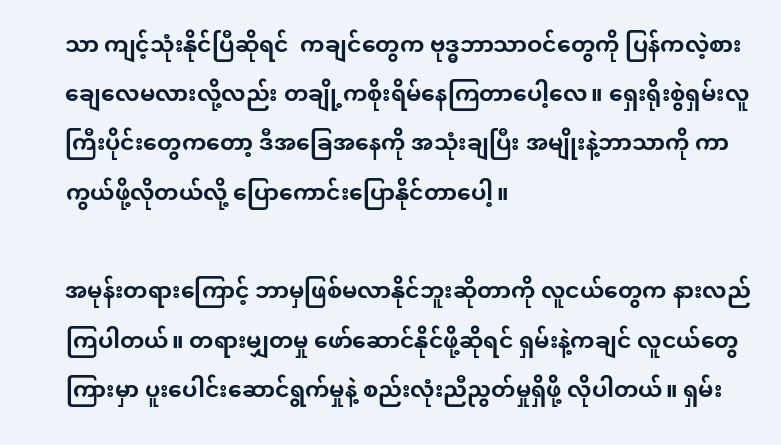သာ ကျင့်သုံးနိုင်ပြီဆိုရင်  ကချင်တွေက ဗုဒ္ဓဘာသာဝင်တွေကို ပြန်ကလဲ့စားချေလေမလားလို့လည်း တချို့ကစိုးရိမ်နေကြတာပေါ့လေ။ ရှေးရိုးစွဲရှမ်းလူကြီးပိုင်းတွေကတော့ ဒီအခြေအနေကို အသုံးချပြီး အမျိုးနဲ့ဘာသာကို ကာကွယ်ဖို့လိုတယ်လို့ ပြောကောင်းပြောနိုင်တာပေါ့။

အမုန်းတရားကြောင့် ဘာမှဖြစ်မလာနိုင်ဘူးဆိုတာကို လူငယ်တွေက နားလည်ကြပါတယ်။ တရားမျှတမှု ဖော်ဆောင်နိုင်ဖို့ဆိုရင် ရှမ်းနဲ့ကချင် လူငယ်တွေကြားမှာ ပူးပေါင်းဆောင်ရွက်မှုနဲ့ စည်းလုံးညီညွတ်မှုရှိဖို့ လိုပါတယ်။ ရှမ်း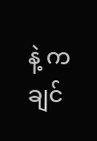နဲ့ ကချင်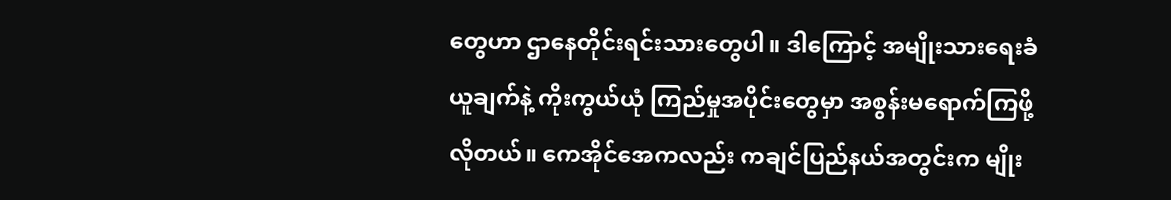တွေဟာ ဌာနေတိုင်းရင်းသားတွေပါ။ ဒါကြောင့် အမျိုးသားရေးခံယူချက်နဲ့ ကိုးကွယ်ယုံ ကြည်မှုအပိုင်းတွေမှာ အစွန်းမရောက်ကြဖို့ လိုတယ်။ ကေအိုင်အေကလည်း ကချင်ပြည်နယ်အတွင်းက မျိုး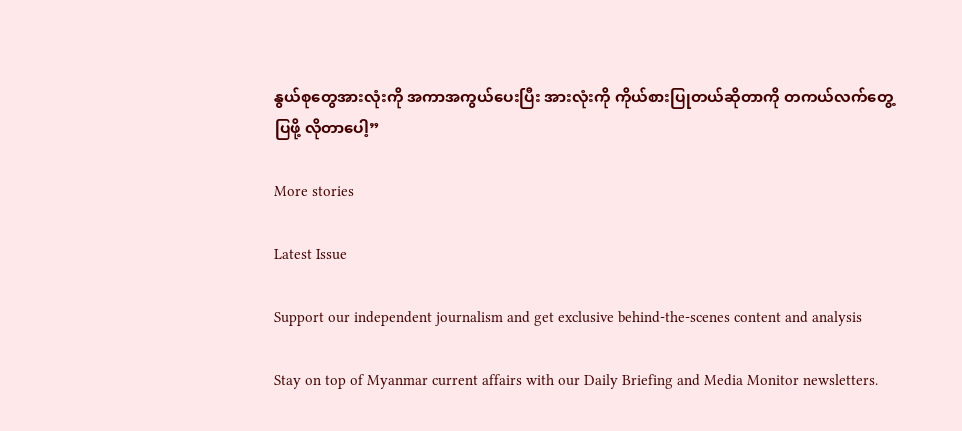နွယ်စုတွေအားလုံးကို အကာအကွယ်ပေးပြီး အားလုံးကို ကိုယ်စားပြုတယ်ဆိုတာကို တကယ်လက်တွေ့ပြဖို့ လိုတာပေါ့”

More stories

Latest Issue

Support our independent journalism and get exclusive behind-the-scenes content and analysis

Stay on top of Myanmar current affairs with our Daily Briefing and Media Monitor newsletters.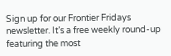Sign up for our Frontier Fridays newsletter. It’s a free weekly round-up featuring the most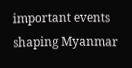important events shaping Myanmar